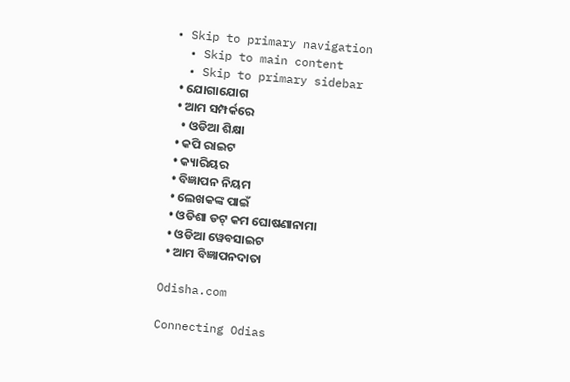• Skip to primary navigation
  • Skip to main content
  • Skip to primary sidebar
  • ଯୋଗାଯୋଗ
  • ଆମ ସମ୍ପର୍କରେ
    • ଓଡିଆ ଶିକ୍ଷା
  • କପି ରାଇଟ
  • କ୍ୟାରିୟର
  • ବିଜ୍ଞାପନ ନିୟମ
  • ଲେଖକଙ୍କ ପାଇଁ
  • ଓଡିଶା ଡଟ୍ କମ ଘୋଷଣାନାମା
  • ଓଡିଆ ୱେବସାଇଟ
  • ଆମ ବିଜ୍ଞାପନଦାତା

Odisha.com

Connecting Odias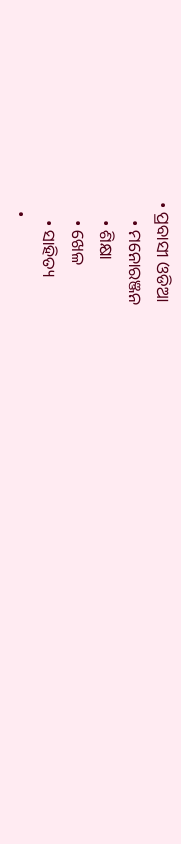• ପ୍ରବାସୀ ଓଡିଆ
    • ମନୋରଞ୍ଜନ
    • ଶିକ୍ଷା
    • ଖେଳ
    • ସାହିତ୍ୟ
  •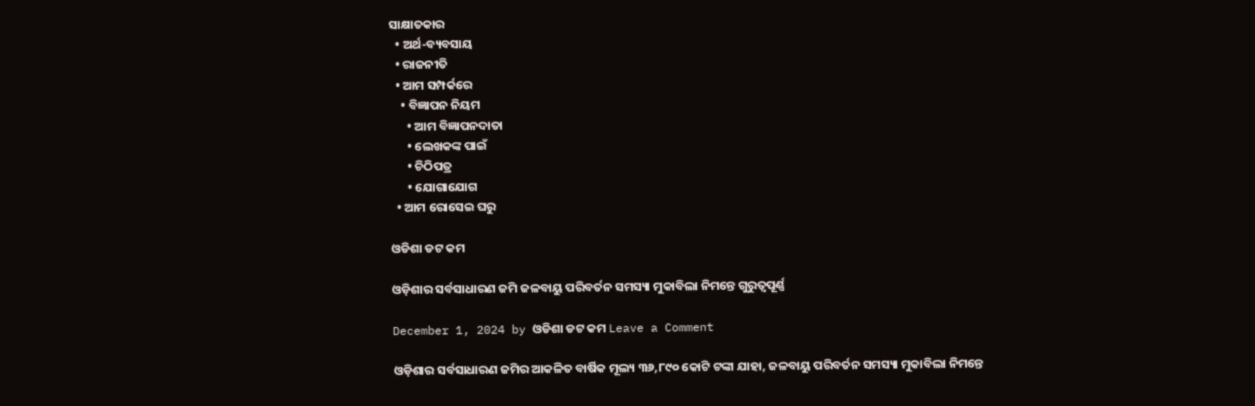ସାକ୍ଷାତକାର
  • ଅର୍ଥ-ବ୍ୟବସାୟ
  • ରାଜନୀତି
  • ଆମ ସମ୍ପର୍କରେ
    • ବିଜ୍ଞାପନ ନିୟମ
      • ଆମ ବିଜ୍ଞାପନଦାତା
      • ଲେଖକଙ୍କ ପାଇଁ
      • ଚିଠିପତ୍ର
      • ଯୋଗାଯୋଗ
  • ଆମ ରୋସେଇ ଘରୁ

ଓଡିଶା ଡଟ କମ

ଓଡ଼ିଶାର ସର୍ବସାଧାରଣ ଜମି ଜଳବାୟୁ ପରିବର୍ତନ ସମସ୍ୟା ମୁକାବିଲା ନିମନ୍ତେ ଗୁରୁତ୍ୱପୂର୍ଣ୍ଣ

December 1, 2024 by ଓଡିଶା ଡଟ କମ Leave a Comment

ଓଡ଼ିଶାର ସର୍ବସାଧାରଣ ଜମିର ଆକଳିତ ବାର୍ଷିକ ମୂଲ୍ୟ ୩୬,୮୯୦ କୋଟି ଟଙ୍କା ଯାହା, ଜଳବାୟୁ ପରିବର୍ତନ ସମସ୍ୟା ମୁକାବିଲା ନିମନ୍ତେ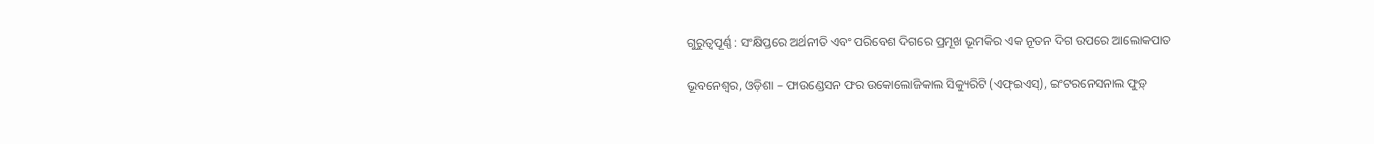ଗୁରୁତ୍ୱପୂର୍ଣ୍ଣ : ସଂକ୍ଷିପ୍ତରେ ଅର୍ଥନୀତି ଏବଂ ପରିବେଶ ଦିଗରେ ପ୍ରମୂଖ ଭୂମକିର ଏକ ନୂତନ ଦିଗ ଉପରେ ଆଲୋକପାତ

ଭୂବନେଶ୍ୱର, ଓଡ଼ିଶା – ଫାଉଣ୍ଡେସନ ଫର ଉକୋଲୋଜିକାଲ ସିକ୍ୟୁରିଟି (ଏଫ୍‌ଇଏସ୍‌), ଇଂଟରନେସନାଲ ଫୁଡ଼୍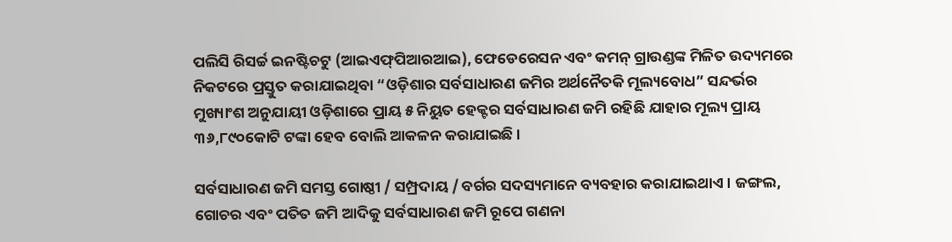ପଲିସି ରିସର୍ଚ୍ଚ ଇନଷ୍ଟିଚଟୁ (ଆଇଏଫ୍‌ପିଆରଆଇ), ଫେଡେରେସନ ଏବଂ କମନ୍ ଗ୍ରାଉଣ୍ଡଙ୍କ ମିଳିତ ଉଦ୍ୟମରେ ନିକଟରେ ପ୍ରସ୍ତୁତ କରାଯାଇଥିବା “ଓଡ଼ିଶାର ସର୍ବସାଧାରଣ ଜମିର ଅର୍ଥନୈତକି ମୂଲ୍ୟବୋଧ” ସନ୍ଦର୍ଭର ମୁଖ୍ୟାଂଶ ଅନୁଯାୟୀ ଓଡ଼ିଶାରେ ପ୍ରାୟ ୫ ନିୟୁତ ହେକ୍ଟର ସର୍ବସାଧାରଣ ଜମି ରହିଛି ଯାହାର ମୂଲ୍ୟ ପ୍ରାୟ ୩୬,୮୯୦କୋଟି ଟଙ୍କା ହେବ ବୋଲି ଆକଳନ କରାଯାଇଛି ।

ସର୍ବସାଧାରଣ ଜମି ସମସ୍ତ ଗୋଷ୍ଠୀ / ସମ୍ପ୍ରଦାୟ / ବର୍ଗର ସଦସ୍ୟମାନେ ବ୍ୟବହାର କରାଯାଇଥାଏ । ଜଙ୍ଗଲ, ଗୋଚର ଏବଂ ପତିତ ଜମି ଆଦିକୁ ସର୍ବସାଧାରଣ ଜମି ରୂପେ ଗଣନା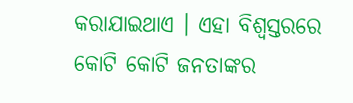କରାଯାଇଥାଏ । ଏହା ବିଶ୍ୱସ୍ତରରେ କୋଟି କୋଟି ଜନତାଙ୍କର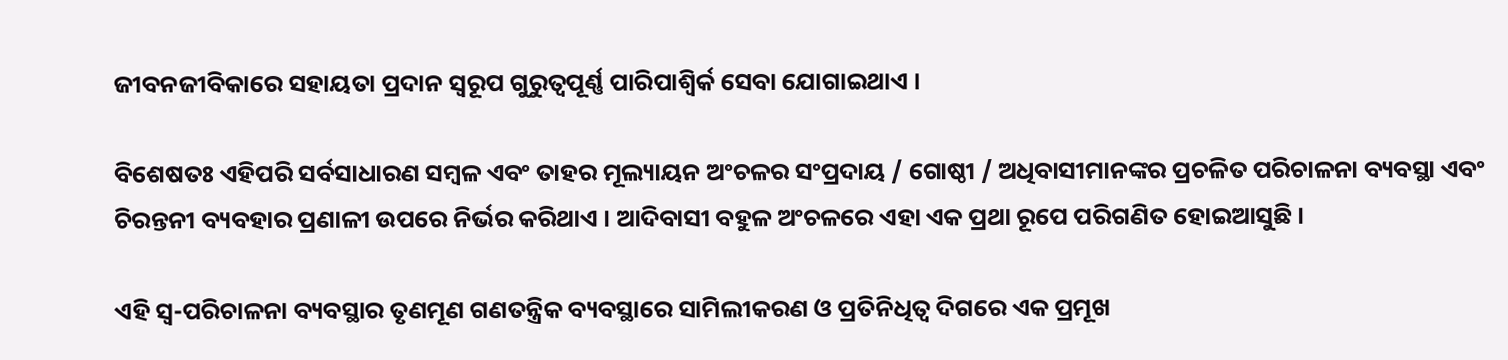ଜୀବନଜୀବିକାରେ ସହାୟତା ପ୍ରଦାନ ସ୍ୱରୂପ ଗୁରୁତ୍ୱପୂର୍ଣ୍ଣ ପାରିପାଶ୍ୱିର୍କ ସେବା ଯୋଗାଇଥାଏ ।

ବିଶେଷତଃ ଏହିପରି ସର୍ବସାଧାରଣ ସମ୍ବଳ ଏବଂ ତାହର ମୂଲ୍ୟାୟନ ଅଂଚଳର ସଂପ୍ରଦାୟ / ଗୋଷ୍ଠୀ / ଅଧିବାସୀମାନଙ୍କର ପ୍ରଚଳିତ ପରିଚାଳନା ବ୍ୟବସ୍ଥା ଏବଂ ଚିରନ୍ତନୀ ବ୍ୟବହାର ପ୍ରଣାଳୀ ଉପରେ ନିର୍ଭର କରିଥାଏ । ଆଦିବାସୀ ବହୁଳ ଅଂଚଳରେ ଏହା ଏକ ପ୍ରଥା ରୂପେ ପରିଗଣିତ ହୋଇଆସୁଛି ।

ଏହି ସ୍ୱ-ପରିଚାଳନା ବ୍ୟବସ୍ଥାର ତୃଣମୂଣ ଗଣତନ୍ତ୍ରିକ ବ୍ୟବସ୍ଥାରେ ସାମିଲୀକରଣ ଓ ପ୍ରତିନିଧିତ୍ୱ ଦିଗରେ ଏକ ପ୍ରମୂଖ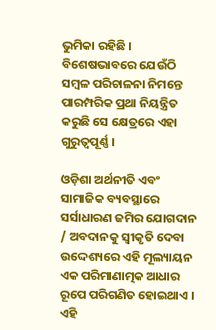ଭୁମିକା ରହିଛି । ବିଶେଷଭାବରେ ଯେଉଁଠି ସମ୍ବଳ ପରିଚାଳନା ନିମନ୍ତେ ପାରମ୍ପରିକ ପ୍ରଥା ନିୟନ୍ତ୍ରିତ କରୁଛି ସେ କ୍ଷେତ୍ରରେ ଏହା ଗୁରୁତ୍ୱପୂର୍ଣ୍ଣ ।

ଓଡ଼ିଶା ଅର୍ଥନୀତି ଏବଂ ସାମାଜିକ ବ୍ୟବସ୍ଥାରେ ସର୍ସାଧାରଣ ଜମିର ଯୋଗଦାନ / ଅବଦାନକୁ ସ୍ୱୀକୃତି ଦେବା ଉଦ୍ଦେଶ୍ୟରେ ଏହି ମୂଲ୍ୟାୟନ ଏକ ପରିମାଣାତ୍ମକ ଆଧାର ରୂପେ ପରିଗଣିତ ହୋଇଥାଏ । ଏହି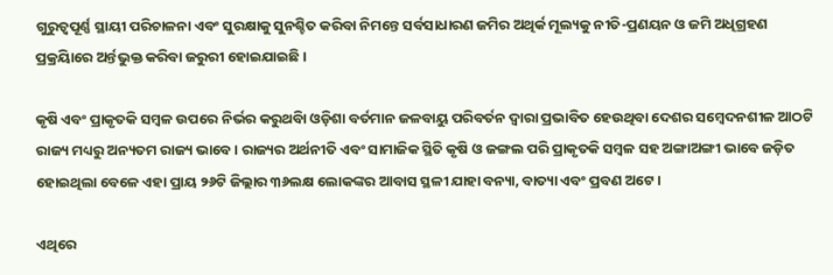ଗୁରୁତ୍ୱପୂର୍ଣ୍ଣ ସ୍ଥାୟୀ ପରିଚାଳନା ଏବଂ ସୁରକ୍ଷାକୁ ସୁନଶ୍ଚିତ କରିବା ନିମନ୍ତେ ସର୍ବସାଧାରଣ ଜମିର ଅଥିର୍କ ମୂଲ୍ୟକୁ ନୀତି-ପ୍ରଣୟନ ଓ ଜମି ଅଧିଗ୍ରହଣ ପ୍ରକ୍ରୟିାରେ ଅର୍ନ୍ତଭୁକ୍ତ କରିବା ଜରୁରୀ ହୋଇଯାଇଛି ।

କୃଷି ଏବଂ ପ୍ରାକୃତକି ସମ୍ବଳ ଉପରେ ନିର୍ଭର କରୁଥବିା ଓଡ଼ିଶା ବର୍ତମାନ ଜଳବାୟୁ ପରିବର୍ତନ ଦ୍ୱାରା ପ୍ରଭାବିତ ହେଉଥିବା ଦେଶର ସମ୍ବେଦନଶୀଳ ଆଠଟି ରାଜ୍ୟ ମଧ୍ୟରୁ ଅନ୍ୟତମ ରାଜ୍ୟ ଭାବେ । ରାଜ୍ୟର ଅର୍ଥନୀତି ଏବଂ ସାମାଜିକ ସ୍ଥିତି କୃଷି ଓ ଜଙ୍ଗଲ ପରି ପ୍ରାକୃତକି ସମ୍ବଳ ସହ ଅଙ୍ଗାଅଙ୍ଗୀ ଭାବେ ଜଡ଼ିତ ହୋଇଥିଲା ବେଳେ ଏହା ପ୍ରାୟ ୨୬ଟି ଜିଲ୍ଲାର ୩୬ଲକ୍ଷ ଲୋକଙ୍କର ଆବାସ ସ୍ଥଳୀ ଯାହା ବନ୍ୟା, ବାତ୍ୟା ଏବଂ ପ୍ରବଣ ଅଟେ ।

ଏଥିରେ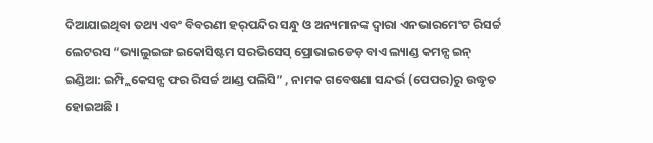ଦିଆଯାଇଥିବା ତଥ୍ୟ ଏବଂ ବିବରଣୀ ହର୍‌ପନ୍ଦିର ସନ୍ଧୁ ଓ ଅନ୍ୟମାନଙ୍କ ଦ୍ୱାରା ଏନଭାରମେଂଟ ରିସର୍ଚ୍ଚ ଲେଟରସ “ଭ୍ୟାଲୁଇଙ୍ଗ ଇକୋସିଷ୍ଟମ ସରଭିସେସ୍ ପ୍ରୋଭାଇଡେଡ଼ ବାଏ ଲ୍ୟାଣ୍ଡ କମନ୍ସ ଇନ୍ ଇଣ୍ଡିଆ: ଇମ୍ପ୍ଲିକେସନ୍ସ ଫର ରିସର୍ଚ୍ଚ ଆଣ୍ଡ ପଲିସି” , ନାମକ ଗବେଷଣା ସନ୍ଦର୍ଭ (ପେପର)ରୁ ଉଦ୍ଧୃତ ହୋଇଅଛି ।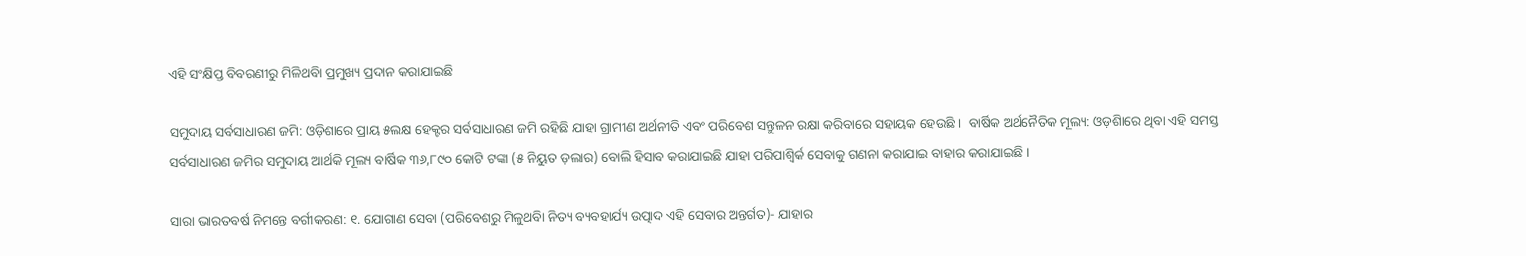ଏହି ସଂକ୍ଷିପ୍ତ ବିବରଣୀରୁ ମିଳିଥବିା ପ୍ରମୁଖ୍ୟ ପ୍ରଦାନ କରାଯାଇଛି

ସମୁଦାୟ ସର୍ବସାଧାରଣ ଜମି: ଓଡ଼ିଶାରେ ପ୍ରାୟ ୫ଲକ୍ଷ ହେକ୍ଟର ସର୍ବସାଧାରଣ ଜମି ରହିଛି ଯାହା ଗ୍ରାମୀଣ ଅର୍ଥନୀତି ଏବଂ ପରିବେଶ ସନ୍ତୁଳନ ରକ୍ଷା କରିବାରେ ସହାୟକ ହେଉଛି ।  ବାର୍ଷିକ ଅର୍ଥନୈତିକ ମୂଲ୍ୟ: ଓଡ଼ଶିାରେ ଥିବା ଏହି ସମସ୍ତ ସର୍ବସାଧାରଣ ଜମିର ସମୁଦାୟ ଆର୍ଥକି ମୂଲ୍ୟ ବାର୍ଷିକ ୩୬,୮୯୦ କୋଟି ଟଙ୍କା (୫ ନିୟୁତ ଡ଼ଲାର) ବୋଲି ହିସାବ କରାଯାଇଛି ଯାହା ପରିପାଶ୍ୱିର୍କ ସେବାକୁ ଗଣନା କରାଯାଇ ବାହାର କରାଯାଇଛି ।

ସାରା ଭାରତବର୍ଷ ନିମନ୍ତେ ବର୍ଗୀକରଣ: ୧. ଯୋଗାଣ ସେବା (ପରିବେଶରୁ ମିଳୁଥବିା ନିତ୍ୟ ବ୍ୟବହାର୍ଯ୍ୟ ଉତ୍ପାଦ ଏହି ସେବାର ଅନ୍ତର୍ଗତ)- ଯାହାର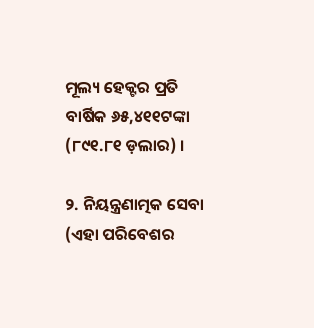ମୂଲ୍ୟ ହେକ୍ଟର ପ୍ରତି ବାର୍ଷିକ ୬୫,୪୧୧ଟଙ୍କା (୮୯୧.୮୧ ଡ଼ଲାର) ।

୨. ନିୟନ୍ତ୍ରଣାତ୍ମକ ସେବା (ଏହା ପରିବେଶର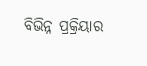ବିଭିନ୍ନ ପ୍ରକ୍ରିୟାର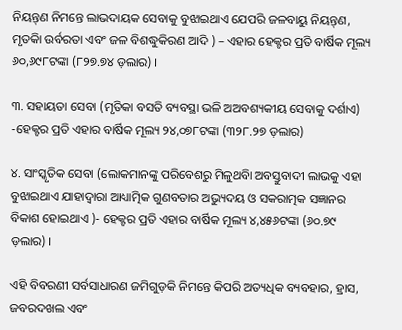ନିୟନ୍ତ୍‌ଣ ନିମନ୍ତେ ଲାଭଦାୟକ ସେବାକୁ ବୁଝାଇଥାଏ ଯେପରି ଜଳବାୟୁ ନିୟନ୍ତ୍‌ଣ, ମୃତକିା ଉର୍ବରତା ଏବଂ ଜଳ ବିଶଦ୍ଧୁକିରଣ ଆଦି ) – ଏହାର ହେକ୍ଟର ପ୍ରତି ବାର୍ଷିକ ମୂଲ୍ୟ ୬୦,୬୯୮ଟଙ୍କା (୮୨୭.୭୪ ଡ଼ଲାର) ।

୩. ସହାୟତା ସେବା (ମୃତିକା ବସତି ବ୍ୟବସ୍ଥା ଭଳି ଅଅବଶ୍ୟକୀୟ ସେବାକୁ ଦର୍ଶାଏ) -ହେକ୍ଟର ପ୍ରତି ଏହାର ବାର୍ଷିକ ମୂଲ୍ୟ ୨୪,୦୭୮ଟଙ୍କା (୩୨୮.୨୭ ଡ଼ଲାର)

୪. ସାଂସ୍କୃତିକ ସେବା (ଲୋକମାନଙ୍କୁ ପରିବେଶରୁ ମିଳୁଥବିା ଅବସ୍ତୁବାଦୀ ଲାଭକୁ ଏହା ବୁଝାଇଥାଏ ଯାହାଦ୍ୱାରା ଆଧ୍ୟାତ୍ମିକ ଗୁଣବତାର ଅଭ୍ୟୁଦୟ ଓ ସକରାତ୍ମକ ସଜ୍ଞାନର ବିକାଶ ହୋଇଥାଏ )- ହେକ୍ଟର ପ୍ରତି ଏହାର ବାର୍ଷିକ ମୂଲ୍ୟ ୪,୪୫୬ଟଙ୍କା (୬୦.୭୯ ଡ଼ଲାର) ।

ଏହି ବିବରଣୀ ସର୍ବସାଧାରଣ ଜମିଗୁଡ଼କି ନିମନ୍ତେ କିପରି ଅତ୍ୟଧିକ ବ୍ୟବହାର, ହ୍ରାସ, ଜବରଦଖଲ ଏବଂ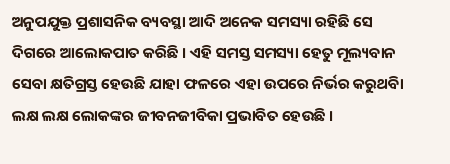ଅନୁପଯୁକ୍ତ ପ୍ରଶାସନିକ ବ୍ୟବସ୍ଥା ଆଦି ଅନେକ ସମସ୍ୟା ରହିଛି ସେ ଦିଗରେ ଆଲୋକପାତ କରିଛି । ଏହି ସମସ୍ତ ସମସ୍ୟା ହେତୁ ମୂଲ୍ୟବାନ ସେବା କ୍ଷତିଗ୍ରସ୍ତ ହେଉଛି ଯାହା ଫଳରେ ଏହା ଉପରେ ନିର୍ଭର କରୁଥବିା ଲକ୍ଷ ଲକ୍ଷ ଲୋକଙ୍କର ଜୀବନଜୀବିକା ପ୍ରଭାବିତ ହେଉଛି ।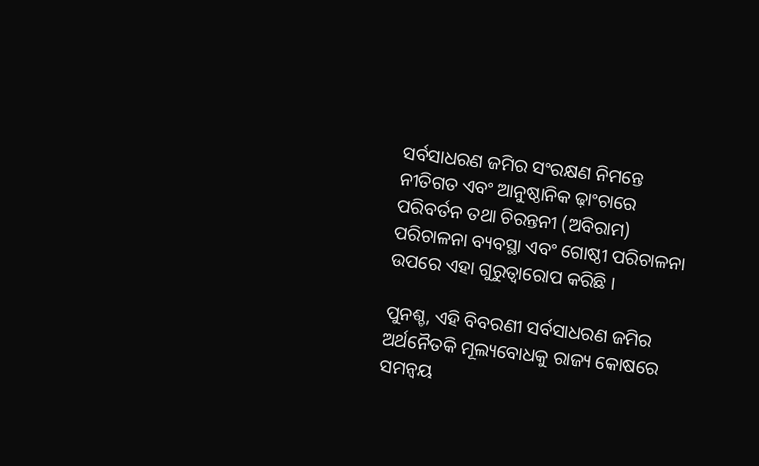ସର୍ବସାଧରଣ ଜମିର ସଂରକ୍ଷଣ ନିମନ୍ତେ ନୀତିଗତ ଏବଂ ଆନୁଷ୍ଠାନିକ ଢ଼ାଂଚାରେ ପରିବର୍ତନ ତଥା ଚିରନ୍ତନୀ (ଅବିରାମ) ପରିଚାଳନା ବ୍ୟବସ୍ଥା ଏବଂ ଗୋଷ୍ଠୀ ପରିଚାଳନା ଉପରେ ଏହା ଗୁରୁତ୍ୱାରୋପ କରିଛି ।

ପୁନଶ୍ଚ, ଏହି ବିବରଣୀ ସର୍ବସାଧରଣ ଜମିର ଅର୍ଥନୈତକି ମୂଲ୍ୟବୋଧକୁ ରାଜ୍ୟ କୋଷରେ ସମନ୍ୱୟ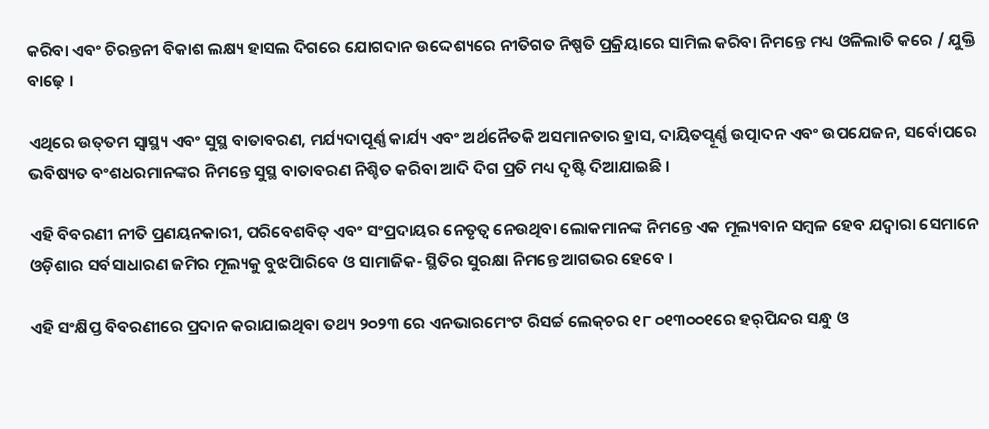କରିବା ଏବଂ ଚିରନ୍ତନୀ ବିକାଶ ଲକ୍ଷ୍ୟ ହାସଲ ଦିଗରେ ଯୋଗଦାନ ଉଦ୍ଦେଶ୍ୟରେ ନୀତିଗତ ନିଷ୍ପତି ପ୍ରକ୍ରିୟାରେ ସାମିଲ କରିବା ନିମନ୍ତେ ମଧ୍ୟ ଓଳିଲାତି କରେ / ଯୁକ୍ତି ବାଢ଼େ ।

ଏଥିରେ ଉତ୍‌ତମ ସ୍ୱାସ୍ଥ୍ୟ ଏବଂ ସୁସ୍ଥ ବାତାବରଣ, ମର୍ଯ୍ୟଦାପୂର୍ଣ୍ଣ କାର୍ଯ୍ୟ ଏବଂ ଅର୍ଥନୈତକି ଅସମାନତାର ହ୍ରାସ, ଦାୟିତପ୍ୱୂର୍ଣ୍ଣ ଉତ୍ପାଦନ ଏବଂ ଉପଯେଜନ, ସର୍ବୋପରେ ଭବିଷ୍ୟତ ବଂଶଧରମାନଙ୍କର ନିମନ୍ତେ ସୁସ୍ଥ ବାତାବରଣ ନିଶ୍ଚିତ କରିବା ଆଦି ଦିଗ ପ୍ରତି ମଧ୍ୟ ଦୃଷ୍ଟି ଦିଆଯାଇଛି ।

ଏହି ବିବରଣୀ ନୀତି ପ୍ରଣୟନକାରୀ, ପରିବେଶବିତ୍ ଏବଂ ସଂପ୍ରଦାୟର ନେତୃତ୍ୱ ନେଉଥିବା ଲୋକମାନଙ୍କ ନିମନ୍ତେ ଏକ ମୂଲ୍ୟବାନ ସମ୍ବଳ ହେବ ଯଦ୍ୱାରା ସେମାନେ ଓଡ଼ିଶାର ସର୍ବସାଧାରଣ ଜମିର ମୂଲ୍ୟକୁ ବୁଝପିାରିବେ ଓ ସାମାଜିକ- ସ୍ଥିତିର ସୁରକ୍ଷା ନିମନ୍ତେ ଆଗଭର ହେବେ ।

ଏହି ସଂକ୍ଷିପ୍ତ ବିବରଣୀରେ ପ୍ରଦାନ କରାଯାଇଥିବା ତଥ୍ୟ ୨୦୨୩ ରେ ଏନଭାରମେଂଟ ରିସର୍ଚ୍ଚ ଲେକ୍‌ଚର ୧୮ ୦୧୩୦୦୧ରେ ହର୍‌ପିନ୍ଦର ସନ୍ଧୁ ଓ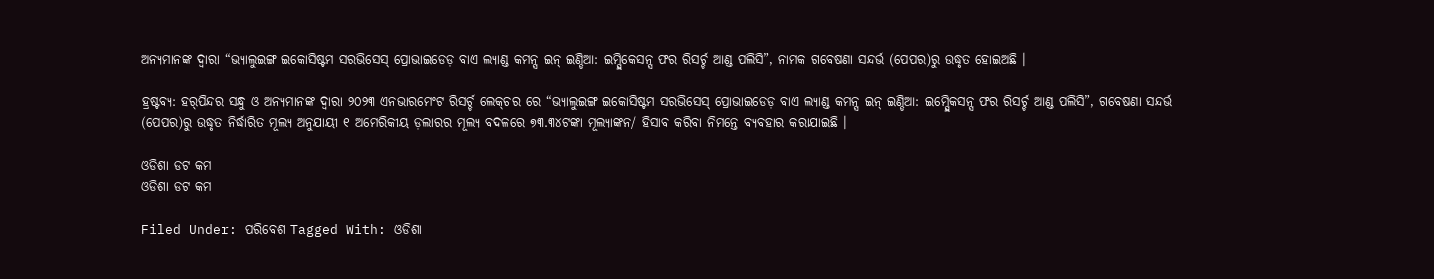ଅନ୍ୟମାନଙ୍କ ଦ୍ୱାରା “ଭ୍ୟାଲୁଇଙ୍ଗ ଇକୋସିଷ୍ଟମ ସରଭିସେସ୍ ପ୍ରୋଭାଇଡେଡ଼ ବାଏ ଲ୍ୟାଣ୍ଡ କମନ୍ସ ଇନ୍ ଇଣ୍ଡିଆ: ଇମ୍ପ୍ଲିକେସନ୍ସ ଫର ରିସର୍ଚ୍ଚ ଆଣ୍ଡ ପଲିସି”, ନାମକ ଗବେଷଣା ସନ୍ଦର୍ଭ (ପେପର)ରୁ ଉଦ୍ଧୃତ ହୋଇଅଛି ।

ହ୍ରଷ୍ଟବ୍ୟ: ହର୍‌ପିନ୍ଦର ସନ୍ଧୁ ଓ ଅନ୍ୟମାନଙ୍କ ଦ୍ୱାରା ୨୦୨୩ ଏନଭାରମେଂଟ ରିସର୍ଚ୍ଚ ଲେକ୍‌ଚର ରେ “ଭ୍ୟାଲୁଇଙ୍ଗ ଇକୋସିଷ୍ଟମ ସରଭିସେସ୍ ପ୍ରୋଭାଇଡେଡ଼ ବାଏ ଲ୍ୟାଣ୍ଡ କମନ୍ସ ଇନ୍ ଇଣ୍ଡିଆ: ଇମ୍ପ୍ଲେିକସନ୍ସ ଫର ରିସର୍ଚ୍ଚ ଆଣ୍ଡ ପଲିସି”, ଗବେଷଣା ସନ୍ଦର୍ଭ (ପେପର)ରୁ ଉଦ୍ଧୃତ ନିର୍ଦ୍ଧାରିତ ମୂଲ୍ୟ ଅନୁଯାୟୀ ୧ ଅମେରିକୀୟ ଡ଼ଲାରର ମୂଲ୍ୟ ବଦଳରେ ୭୩.୩୪ଟଙ୍କା ମୂଲ୍ୟାଙ୍କନ/ ହିସାବ କରିବା ନିମନ୍ତେ ବ୍ୟବହାର କରାଯାଇଛି ।

ଓଡିଶା ଡଟ କମ
ଓଡିଶା ଡଟ କମ

Filed Under: ପରିବେଶ Tagged With: ଓଡିଶା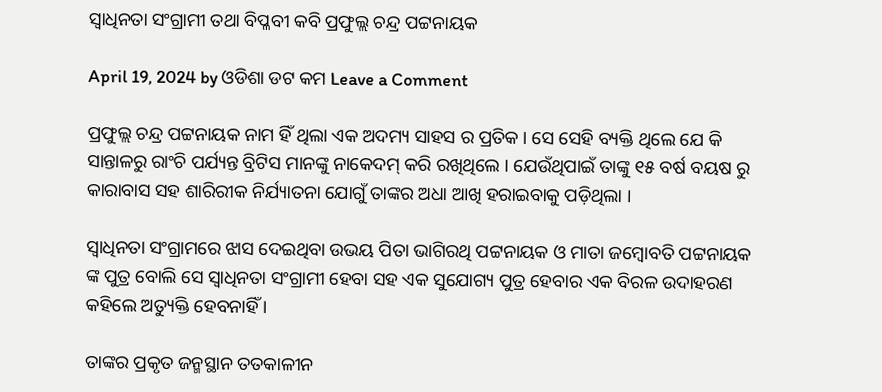ସ୍ୱାଧିନତା ସଂଗ୍ରାମୀ ତଥା ବିପ୍ଳବୀ କବି ପ୍ରଫୁଲ୍ଲ ଚନ୍ଦ୍ର ପଟ୍ଟନାୟକ

April 19, 2024 by ଓଡିଶା ଡଟ କମ Leave a Comment

ପ୍ରଫୁଲ୍ଲ ଚନ୍ଦ୍ର ପଟ୍ଟନାୟକ ନାମ ହିଁ ଥିଲା ଏକ ଅଦମ୍ୟ ସାହସ ର ପ୍ରତିକ । ସେ ସେହି ବ୍ୟକ୍ତି ଥିଲେ ଯେ କି ସାନ୍ତାଳରୁ ରାଂଚି ପର୍ଯ୍ୟନ୍ତ ବ୍ରିଟିସ ମାନଙ୍କୁ ନାକେଦମ୍ କରି ରଖିଥିଲେ । ଯେଉଁଥିପାଇଁ ତାଙ୍କୁ ୧୫ ବର୍ଷ ବୟଷ ରୁ କାରାବାସ ସହ ଶାରିରୀକ ନିର୍ଯ୍ୟାତନା ଯୋଗୁଁ ତାଙ୍କର ଅଧା ଆଖି ହରାଇବାକୁ ପଡ଼ିଥିଲା ।

ସ୍ୱାଧିନତା ସଂଗ୍ରାମରେ ଝାସ ଦେଇଥିବା ଉଭୟ ପିତା ଭାଗିରଥି ପଟ୍ଟନାୟକ ଓ ମାତା ଜମ୍ବୋବତି ପଟ୍ଟନାୟକ ଙ୍କ ପୁତ୍ର ବୋଲି ସେ ସ୍ୱାଧିନତା ସଂଗ୍ରାମୀ ହେବା ସହ ଏକ ସୁଯୋଗ୍ୟ ପୁତ୍ର ହେବାର ଏକ ବିରଳ ଉଦାହରଣ କହିଲେ ଅତ୍ୟୁକ୍ତି ହେବନାହିଁ ।

ତାଙ୍କର ପ୍ରକୃତ ଜନ୍ମସ୍ଥାନ ତତକାଳୀନ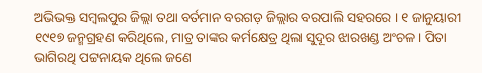ଅଭିଭକ୍ତ ସମ୍ବଲପୁର ଜିଲ୍ଲା ତଥା ବର୍ତମାନ ବରଗଡ଼ ଜିଲ୍ଲାର ବରପାଲି ସହରରେ । ୧ ଜାନୁୟାରୀ ୧୯୧୭ ଜନ୍ମଗ୍ରହଣ କରିଥିଲେ, ମାତ୍ର ତାଙ୍କର କର୍ମକ୍ଷେତ୍ର ଥିଲା ସୁଦୂର ଝାରଖଣ୍ଡ ଅଂଚଳ । ପିତା ଭାଗିରଥି ପଟ୍ଟନାୟକ ଥିଲେ ଜଣେ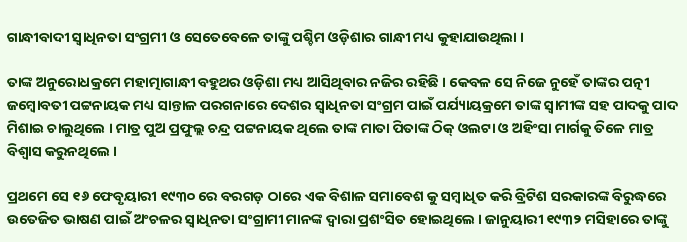ଗାନ୍ଧୀବାଦୀ ସ୍ୱାଧିନତା ସଂଗ୍ରମୀ ଓ ସେତେବେଳେ ତାଙ୍କୁ ପଶ୍ଚିମ ଓଡ଼ିଶାର ଗାନ୍ଧୀ ମଧ୍ୟ କୁହାଯାଉଥିଲା ।

ତାଙ୍କ ଅନୁରୋଧକ୍ରମେ ମହାତ୍ମାଗାନ୍ଧୀ ବହୁଥର ଓଡ଼ିଶା ମଧ୍ୟ ଆସିଥିବାର ନଜିର ରହିଛି । କେବଳ ସେ ନିଜେ ନୁହେଁ ତାଙ୍କର ପତ୍ନୀ ଜମ୍ବୋବତୀ ପଟ୍ଟନାୟକ ମଧ୍ୟ ସାନ୍ତାଳ ପରଗନାରେ ଦେଶର ସ୍ୱାଧିନତା ସଂଗ୍ରମ ପାଇଁ ପର୍ଯ୍ୟାୟକ୍ରମେ ତାଙ୍କ ସ୍ୱାମୀଙ୍କ ସହ ପାଦକୁ ପାଦ ମିଶାଇ ଚାଲୁଥିଲେ । ମାତ୍ର ପୁଅ ପ୍ରଫୁଲ୍ଲ ଚନ୍ଦ୍ର ପଟ୍ଟନାୟକ ଥିଲେ ତାଙ୍କ ମାତା ପିତାଙ୍କ ଠିକ୍ ଓଲଟା ଓ ଅହିଂସା ମାର୍ଗକୁ ତିଳେ ମାତ୍ର ବିଶ୍ୱାସ କରୁନଥିଲେ ।

ପ୍ରଥମେ ସେ ୧୬ ଫେବୃୟାରୀ ୧୯୩୦ ରେ ବରଗଡ଼ ଠାରେ ଏକ ବିଶାଳ ସମାବେଶ କୁ ସମ୍ବାଧିତ କରି ବ୍ରିଟିଶ ସରକାରଙ୍କ ବିରୁଦ୍ଧରେ ଉତେଜିତ ଭାଷଣ ପାଇଁ ଅଂଚଳର ସ୍ୱାଧିନତା ସଂଗ୍ରାମୀ ମାନଙ୍କ ଦ୍ୱାରା ପ୍ରଶଂସିତ ହୋଇଥିଲେ । ଜାନୁୟାରୀ ୧୯୩୨ ମସିହାରେ ତାଙ୍କୁ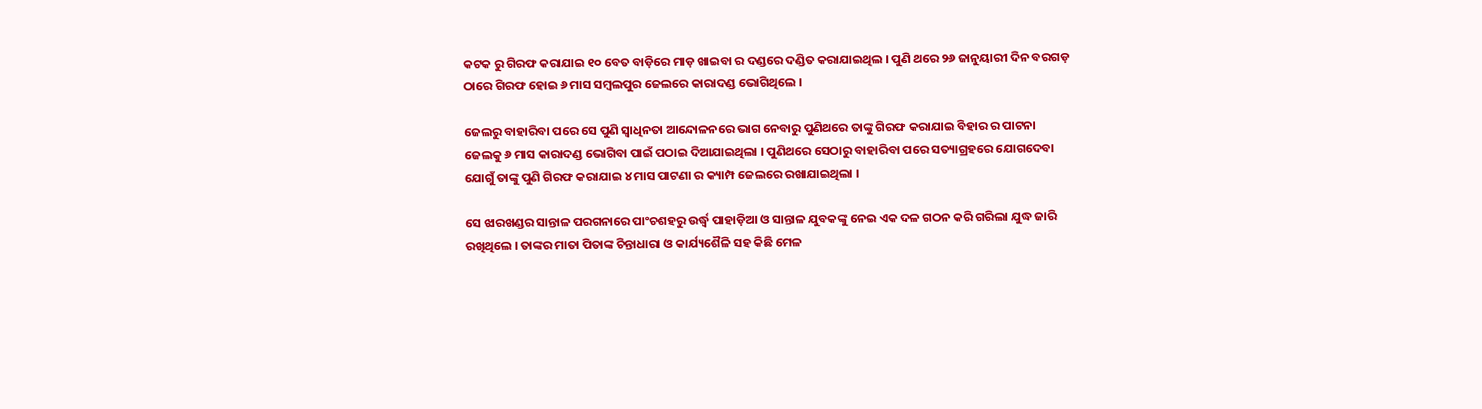କଟକ ରୁ ଗିରଫ କରାଯାଇ ୧୦ ବେତ ବାଡ଼ିରେ ମାଡ଼ ଖାଇବା ର ଦଣ୍ଡରେ ଦଣ୍ଡିତ କରାଯାଇଥିଲ । ପୁଣି ଥରେ ୨୬ ଜାନୁୟାରୀ ଦିନ ବରଗଡ଼ ଠାରେ ଗିରଫ ହୋଇ ୬ ମାସ ସମ୍ବଲପୁର ଜେଲରେ କାରାଦଣ୍ଡ ଭୋଗିଥିଲେ ।

ଜେଲରୁ ବାହାରିବା ପରେ ସେ ପୁଣି ସ୍ୱାଧିନତା ଆନ୍ଦୋଳନରେ ଭାଗ ନେବାରୁ ପୁଣିଥରେ ତାଙ୍କୁ ଗିରଫ କରାଯାଇ ବିହାର ର ପାଟନା ଜେଲକୁ ୬ ମାସ କାରାଦଣ୍ଡ ଭୋଗିବା ପାଇଁ ପଠାଇ ଦିଆଯାଇଥିଲା । ପୁଣିଥରେ ସେଠାରୁ ବାହାରିବା ପରେ ସତ୍ୟାଗ୍ରହରେ ଯୋଗଦେବା ଯୋଗୁଁ ତାଙ୍କୁ ପୁଣି ଗିରଫ କରାଯାଇ ୪ ମାସ ପାଟଣା ର କ୍ୟାମ୍ପ ଜେଲରେ ରଖାଯାଇଥିଲା ।

ସେ ଝାରଖଣ୍ଡର ସାନ୍ତାଳ ପରଗନାରେ ପାଂଚଶହରୁ ଉର୍ଦ୍ଧ୍ୱ ପାହାଡ଼ିଆ ଓ ସାନ୍ତାଳ ଯୁବକଙ୍କୁ ନେଇ ଏକ ଦଳ ଗଠନ କରି ଗରିଲା ଯୁଦ୍ଧ ଜାରି ରଖିଥିଲେ । ତାଙ୍କର ମାତା ପିତାଙ୍କ ଚିନ୍ତାଧାରା ଓ କାର୍ଯ୍ୟଶୈଳି ସହ କିଛି ମେଳ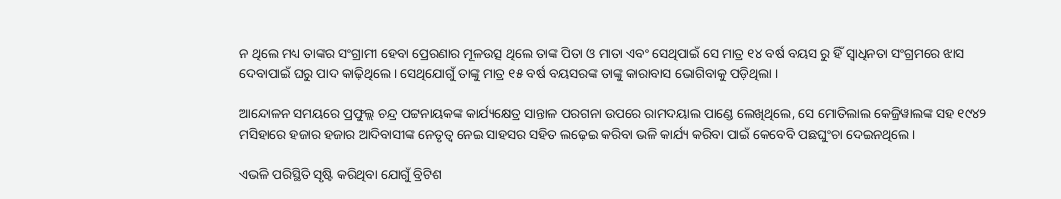ନ ଥିଲେ ମଧ୍ୟ ତାଙ୍କର ସଂଗ୍ରାମୀ ହେବା ପ୍ରେରଣାର ମୂଳଉତ୍ସ ଥିଲେ ତାଙ୍କ ପିତା ଓ ମାତା ଏବଂ ସେଥିପାଇଁ ସେ ମାତ୍ର ୧୪ ବର୍ଷ ବୟସ ରୁ ହିଁ ସ୍ୱାଧିନତା ସଂଗ୍ରମରେ ଝାସ ଦେବାପାଇଁ ଘରୁ ପାଦ କାଢ଼ିଥିଲେ । ସେଥିଯୋଗୁଁ ତାଙ୍କୁ ମାତ୍ର ୧୫ ବର୍ଷ ବୟସରଙ୍କ ତାଙ୍କୁ କାରାବାସ ଭୋଗିବାକୁ ପଡ଼ିଥିଲା ।

ଆନ୍ଦୋଳନ ସମୟରେ ପ୍ରଫୁଲ୍ଲ ଚନ୍ଦ୍ର ପଟ୍ଟନାୟକଙ୍କ କାର୍ଯ୍ୟକ୍ଷେତ୍ର ସାନ୍ତାଳ ପରଗନା ଉପରେ ରାମଦୟାଲ ପାଣ୍ଡେ ଲେଖିଥିଲେ, ସେ ମୋତିଲାଲ କେଜ୍ରିୱାଲଙ୍କ ସହ ୧୯୪୨ ମସିହାରେ ହଜାର ହଜାର ଆଦିବାସୀଙ୍କ ନେତୃତ୍ୱ ନେଇ ସାହସର ସହିତ ଲଢ଼େଇ କରିବା ଭଳି କାର୍ଯ୍ୟ କରିବା ପାଇଁ କେବେବି ପଛଘୁଂଚା ଦେଇନଥିଲେ ।

ଏଭଳି ପରିସ୍ଥିତି ସୃଷ୍ଟି କରିଥିବା ଯୋଗୁଁ ବ୍ରିଟିଶ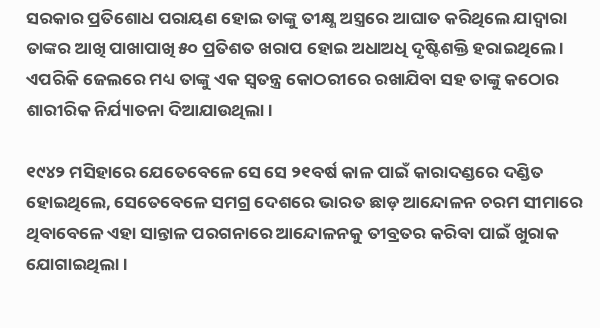ସରକାର ପ୍ରତିଶୋଧ ପରାୟଣ ହୋଇ ତାଙ୍କୁ ତୀକ୍ଷ୍ଣ ଅସ୍ତ୍ରରେ ଆଘାତ କରିଥିଲେ ଯାଦ୍ୱାରା ତାଙ୍କର ଆଖି ପାଖାପାଖି ୫୦ ପ୍ରତିଶତ ଖରାପ ହୋଇ ଅଧାଅଧି ଦୃଷ୍ଟିଶକ୍ତି ହରାଇଥିଲେ । ଏପରିକି ଜେଲରେ ମଧ୍ୟ ତାଙ୍କୁ ଏକ ସ୍ୱତନ୍ତ୍ର କୋଠରୀରେ ରଖାଯିବା ସହ ତାଙ୍କୁ କଠୋର ଶାରୀରିକ ନିର୍ଯ୍ୟାତନା ଦିଆଯାଉଥିଲା ।

୧୯୪୨ ମସିହାରେ ଯେତେବେଳେ ସେ ସେ ୨୧ବର୍ଷ କାଳ ପାଇଁ କାରାଦଣ୍ଡରେ ଦଣ୍ଡିତ ହୋଇଥିଲେ, ସେତେବେଳେ ସମଗ୍ର ଦେଶରେ ଭାରତ ଛାଡ଼ ଆନ୍ଦୋଳନ ଚରମ ସୀମାରେ ଥିବାବେଳେ ଏହା ସାନ୍ତାଳ ପରଗନାରେ ଆନ୍ଦୋଳନକୁ ତୀବ୍ରତର କରିବା ପାଇଁ ଖୁରାକ ଯୋଗାଇଥିଲା ।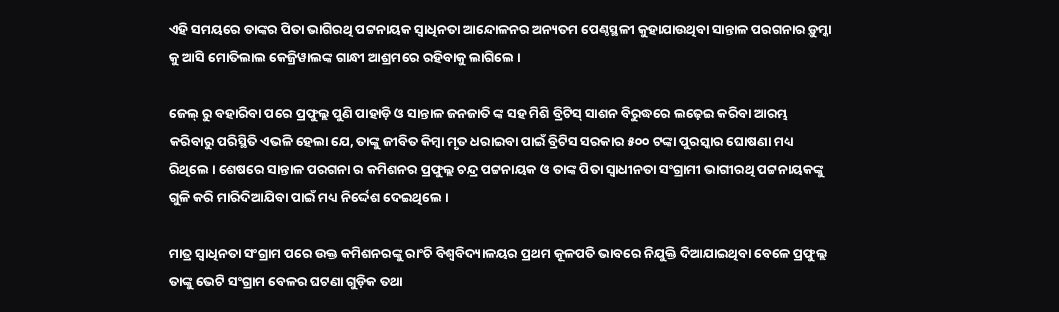ଏହି ସମୟରେ ତାଙ୍କର ପିତା ଭାଗିରଥି ପଟ୍ଟନାୟକ ସ୍ୱାଧିନତା ଆନ୍ଦୋଳନର ଅନ୍ୟତମ ପେଣ୍ଠସ୍ଥଳୀ କୁହାଯାଉଥିବା ସାନ୍ତାଳ ପରଗନାର ଡ଼ୁମ୍କା କୁ ଆସି ମୋତିଲାଲ କେଜ୍ରିୱାଲଙ୍କ ଗାନ୍ଧୀ ଆଶ୍ରମରେ ରହିବାକୁ ଲାଗିଲେ ।

ଜେଲ୍ ରୁ ବହାରିବା ପରେ ପ୍ରଫୁଲ୍ଲ ପୁଣି ପାହାଡ଼ି ଓ ସାନ୍ତାଳ ଜନଜାତି ଙ୍କ ସହ ମିଶି ବ୍ରିଟିସ୍ ସାଶନ ବିରୁଦ୍ଧରେ ଲଢ଼େଇ କରିବା ଆରମ୍ଭ କରିବାରୁ ପରିସ୍ଥିତି ଏଭଳି ହେଲା ଯେ, ତାଙ୍କୁ ଜୀବିତ କିମ୍ବା ମୃତ ଧରାଇବା ପାଇଁ ବ୍ରିଟିସ ସରକାର ୫୦୦ ଟଙ୍କା ପୁରସ୍କାର ଘୋଷଣା ମଧ୍ୟ ରିଥିଲେ । ଶେଷରେ ସାନ୍ତାଳ ପରଗନା ର କମିଶନର ପ୍ରଫୁଲ୍ଲ ଚନ୍ଦ୍ର ପଟ୍ଟନାୟକ ଓ ତାଙ୍କ ପିତା ସ୍ୱାଧୀନତା ସଂଗ୍ରାମୀ ଭାଗୀରଥି ପଟ୍ଟନାୟକଙ୍କୁ ଗୁଳି କରି ମାରିଦିଆଯିବା ପାଇଁ ମଧ୍ୟ ନିର୍ଦ୍ଦେଶ ଦେଇଥିଲେ ।

ମାତ୍ର ସ୍ୱାଧିନତା ସଂଗ୍ରାମ ପରେ ଉକ୍ତ କମିଶନରଙ୍କୁ ରାଂଚି ବିଶ୍ୱବିଦ୍ୟାଳୟର ପ୍ରଥମ କୂଳପତି ଭାବରେ ନିଯୁକ୍ତି ଦିଆଯାଇଥିବା ବେଳେ ପ୍ରଫୁଲ୍ଲ ତାଙ୍କୁ ଭେଟି ସଂଗ୍ରାମ ବେଳର ଘଟଣା ଗୁଡ଼ିକ ତଥା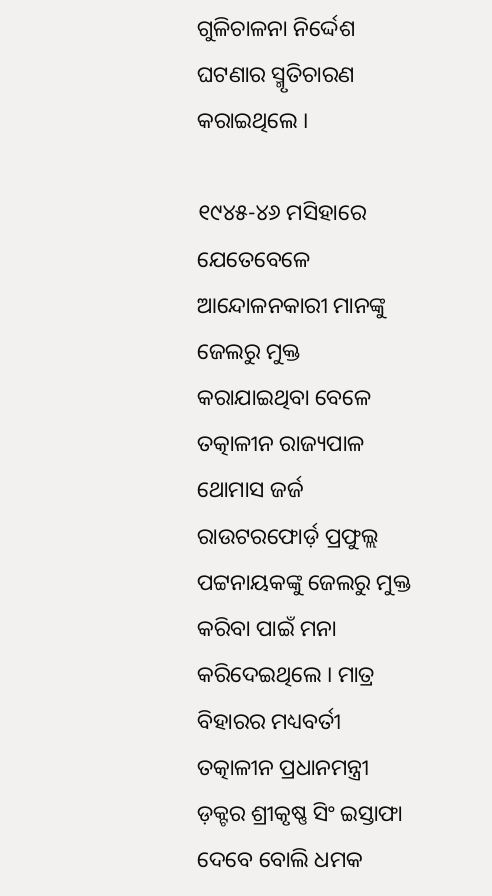ଗୁଳିଚାଳନା ନିର୍ଦ୍ଦେଶ ଘଟଣାର ସ୍ମୃତିଚାରଣ କରାଇଥିଲେ ।

୧୯୪୫-୪୬ ମସିହାରେ ଯେତେବେଳେ ଆନ୍ଦୋଳନକାରୀ ମାନଙ୍କୁ ଜେଲରୁ ମୁକ୍ତ କରାଯାଇଥିବା ବେଳେ ତତ୍କାଳୀନ ରାଜ୍ୟପାଳ ଥୋମାସ ଜର୍ଜ ରାଉଟରଫୋର୍ଡ଼ ପ୍ରଫୁଲ୍ଲ ପଟ୍ଟନାୟକଙ୍କୁ ଜେଲରୁ ମୁକ୍ତ କରିବା ପାଇଁ ମନା କରିଦେଇଥିଲେ । ମାତ୍ର ବିହାରର ମଧ୍ୟବର୍ତୀ ତତ୍କାଳୀନ ପ୍ରଧାନମନ୍ତ୍ରୀ ଡ଼କ୍ଟର ଶ୍ରୀକୃଷ୍ଣ ସିଂ ଇସ୍ତାଫା ଦେବେ ବୋଲି ଧମକ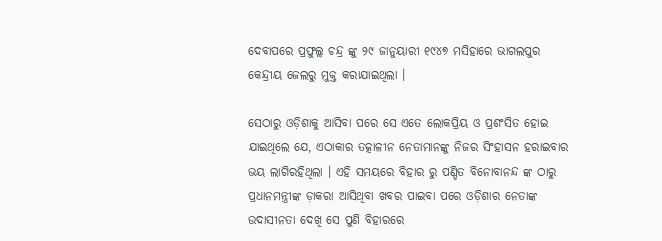ଦେବାପରେ ପ୍ରଫୁଲ୍ଲ ଚନ୍ଦ୍ର ଙ୍କୁ ୨୯ ଜାନୁୟାରୀ ୧୯୪୭ ମସିହାରେ ଭାଗଲପୁର କେନ୍ଦ୍ରୀୟ ଜେଲରୁ ମୁକ୍ତ କରାଯାଇଥିଲା ।

ସେଠାରୁ ଓଡ଼ିଶାକୁ ଆସିବା ପରେ ସେ ଏତେ ଲୋକପ୍ରିୟ ଓ ପ୍ରଶଂସିତ ହୋଇ ଯାଇଥିଲେ ଯେ, ଏଠାକାର ତତ୍କାଳୀନ ନେତାମାନଙ୍କୁ ନିଜର ସିଂହାସନ ହରାଇବାର ଭୟ ଲାଗିରହିଥିଲା । ଏହି ସମୟରେ ବିହାର ରୁ ପଣ୍ଡିତ ବିନୋବାନନ୍ଦ ଙ୍କ ଠାରୁ ପ୍ରଧାନମନ୍ତ୍ରୀଙ୍କ ଡ଼ାକରା ଆସିଥିବା ଖବର ପାଇବା ପରେ ଓଡ଼ିଶାର ନେତାଙ୍କ ଉଦାସୀନତା ଦେଖି ସେ ପୁଣି ବିହାରରେ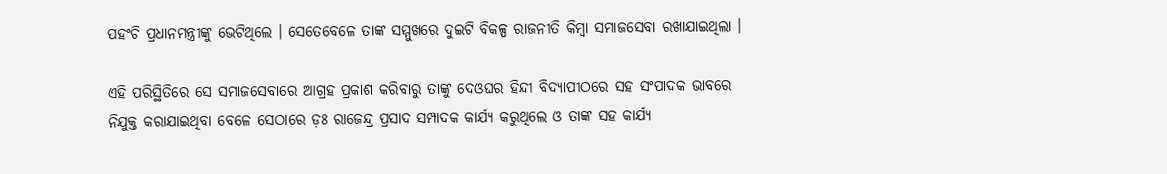ପହଂଚି ପ୍ରଧାନମନ୍ତ୍ରୀଙ୍କୁ ଭେଟିଥିଲେ । ସେତେବେଳେ ତାଙ୍କ ସମ୍ମୁଖରେ ଦୁଇଟି ବିକଳ୍ପ ରାଜନୀତି କିମ୍ବା ସମାଜସେବା ରଖାଯାଇଥିଲା ।

ଏହି ପରିସ୍ଥିତିରେ ସେ ସମାଜସେବାରେ ଆଗ୍ରହ ପ୍ରକାଶ କରିବାରୁ ତାଙ୍କୁ ଦେଓଘର ହିନ୍ଦୀ ବିଦ୍ୟାପୀଠରେ ସହ ସଂପାଦକ ଭାବରେ ନିଯୁକ୍ତ କରାଯାଇଥିବା ବେଳେ ସେଠାରେ ଡ଼ଃ ରାଜେନ୍ଦ୍ର ପ୍ରସାଦ ସମ୍ପାଦକ କାର୍ଯ୍ୟ କରୁଥିଲେ ଓ ତାଙ୍କ ସହ କାର୍ଯ୍ୟ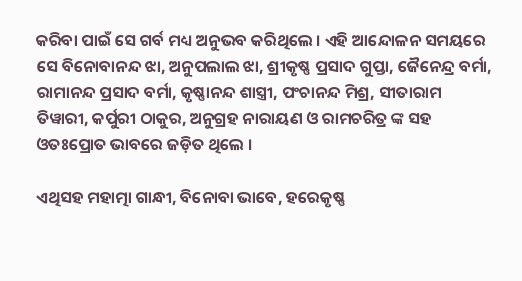କରିବା ପାଇଁ ସେ ଗର୍ବ ମଧ୍ୟ ଅନୁଭବ କରିଥିଲେ । ଏହି ଆନ୍ଦୋଳନ ସମୟରେ ସେ ବିନୋବାନନ୍ଦ ଝା, ଅନୁପଲାଲ ଝା, ଶ୍ରୀକୃଷ୍ଣ ପ୍ରସାଦ ଗୁପ୍ତା, ଜୈନେନ୍ଦ୍ର ବର୍ମା, ରାମାନନ୍ଦ ପ୍ରସାଦ ବର୍ମା, କୃଷ୍ଣାନନ୍ଦ ଶାସ୍ତ୍ରୀ, ପଂଚାନନ୍ଦ ମିଶ୍ର, ସୀତାରାମ ତିୱାରୀ, କର୍ପୁରୀ ଠାକୁର, ଅନୁଗ୍ରହ ନାରାୟଣ ଓ ରାମଚରିତ୍ର ଙ୍କ ସହ ଓତଃପ୍ରୋତ ଭାବରେ ଜଡ଼ିତ ଥିଲେ ।

ଏଥିସହ ମହାତ୍ମା ଗାନ୍ଧୀ, ବିନୋବା ଭାବେ, ହରେକୃଷ୍ଣ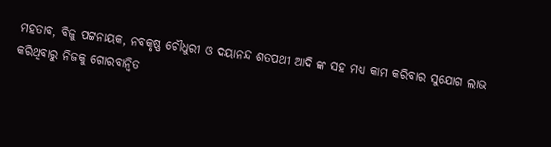ମହତାବ, ବିଜୁ ପଟ୍ଟନାୟକ, ନବକୃଷ୍ଣ ଚୌଧୁରୀ ଓ ଦୟାନନ୍ଦ ଶତପଥୀ ଆଦି ଙ୍କ ସହ ମଧ୍ୟ କାମ କରିବାର ସୁଯୋଗ ଲାଭ କରିଥିବାରୁ ନିଜକୁ ଗୋରବାନ୍ୱିତ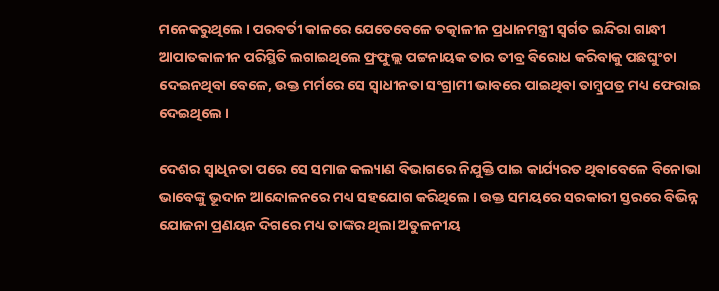ମନେକରୁଥିଲେ । ପରବର୍ତୀ କାଳରେ ଯେତେବେଳେ ତତ୍କାଳୀନ ପ୍ରଧାନମନ୍ତ୍ରୀ ସ୍ୱର୍ଗତ ଇନ୍ଦିରା ଗାନ୍ଧୀ ଆପାତକାଳୀନ ପରିସ୍ଥିତି ଲଗାଇଥିଲେ ଫ୍ରଫୁଲ୍ଲ ପଟ୍ଟନାୟକ ତାର ତୀବ୍ର ବିରୋଧ କରିବାକୁ ପଛଘୁଂଚା ଦେଇନଥିବା ବେଳେ, ଉକ୍ତ ମର୍ମରେ ସେ ସ୍ୱାଧୀନତା ସଂଗ୍ରାମୀ ଭାବରେ ପାଇଥିବା ତାମ୍ବ୍ରପତ୍ର ମଧ୍ୟ ଫେରାଇ ଦେଇଥିଲେ ।

ଦେଶର ସ୍ୱାଧିନତା ପରେ ସେ ସମାଜ କଲ୍ୟାଣ ବିଭାଗରେ ନିଯୁକ୍ତି ପାଇ କାର୍ଯ୍ୟରତ ଥିବାବେଳେ ବିନୋଭା ଭାବେଙ୍କୁ ଭୂଦାନ ଆନ୍ଦୋଳନରେ ମଧ୍ୟ ସହଯୋଗ କରିଥିଲେ । ଉକ୍ତ ସମୟରେ ସରକାରୀ ସ୍ତରରେ ବିଭିନ୍ନ ଯୋଜନା ପ୍ରଣୟନ ଦିଗରେ ମଧ୍ୟ ତାଙ୍କର ଥିଲା ଅତୁଳନୀୟ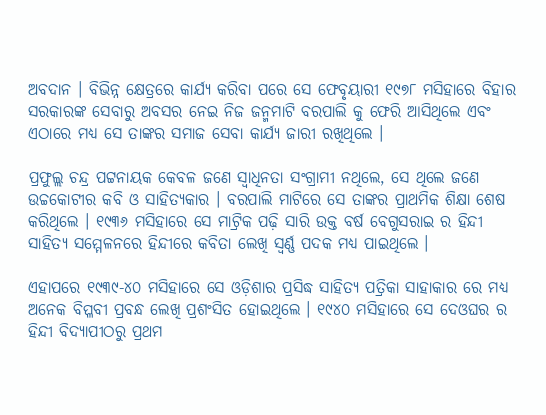ଅବଦାନ । ବିଭିନ୍ନ କ୍ଷେତ୍ରରେ କାର୍ଯ୍ୟ କରିବା ପରେ ସେ ଫେବୃୟାରୀ ୧୯୭୮ ମସିହାରେ ବିହାର ସରକାରଙ୍କ ସେବାରୁ ଅବସର ନେଇ ନିଜ ଜନ୍ମମାଟି ବରପାଲି କୁ ଫେରି ଆସିଥିଲେ ଏବଂ ଏଠାରେ ମଧ୍ୟ ସେ ତାଙ୍କର ସମାଜ ସେବା କାର୍ଯ୍ୟ ଜାରୀ ରଖିଥିଲେ ।

ପ୍ରଫୁଲ୍ଲ ଚନ୍ଦ୍ର ପଟ୍ଟନାୟକ କେବଳ ଜଣେ ସ୍ୱାଧିନତା ସଂଗ୍ରାମୀ ନଥିଲେ, ସେ ଥିଲେ ଜଣେ ଉଚ୍ଚକୋଟୀର କବି ଓ ସାହିତ୍ୟକାର । ବରପାଲି ମାଟିରେ ସେ ତାଙ୍କର ପ୍ରାଥମିକ ଶିକ୍ଷା ଶେଷ କରିଥିଲେ । ୧୯୩୬ ମସିହାରେ ସେ ମାଟ୍ରିକ ପଢ଼ି ସାରି ଉକ୍ତ ବର୍ଷ ବେଗୁସରାଇ ର ହିନ୍ଦୀ ସାହିତ୍ୟ ସମ୍ମେଳନରେ ହିନ୍ଦୀରେ କବିତା ଲେଖି ସ୍ୱର୍ଣ୍ଣ ପଦକ ମଧ୍ୟ ପାଇଥିଲେ ।

ଏହାପରେ ୧୯୩୯-୪୦ ମସିହାରେ ସେ ଓଡ଼ିଶାର ପ୍ରସିଦ୍ଧ ସାହିତ୍ୟ ପତ୍ରିକା ସାହାକାର ରେ ମଧ୍ୟ ଅନେକ ବିପ୍ଳବୀ ପ୍ରବନ୍ଧ ଲେଖି ପ୍ରଶଂସିତ ହୋଇଥିଲେ । ୧୯୪୦ ମସିହାରେ ସେ ଦେଓଘର ର ହିନ୍ଦୀ ବିଦ୍ୟାପୀଠରୁ ପ୍ରଥମ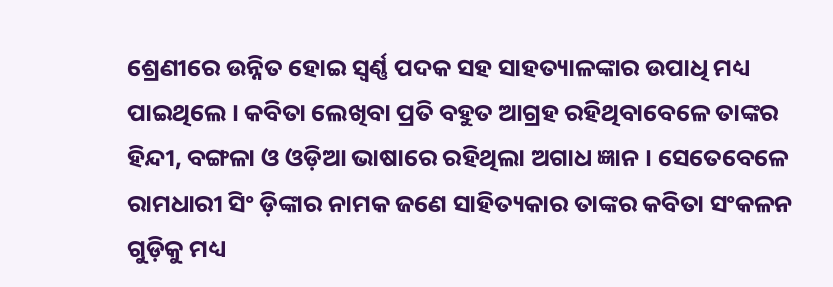ଶ୍ରେଣୀରେ ଉନ୍ନିତ ହୋଇ ସ୍ୱର୍ଣ୍ଣ ପଦକ ସହ ସାହତ୍ୟାଳଙ୍କାର ଉପାଧି ମଧ୍ୟ ପାଇଥିଲେ । କବିତା ଲେଖିବା ପ୍ରତି ବହୁତ ଆଗ୍ରହ ରହିଥିବାବେଳେ ତାଙ୍କର ହିନ୍ଦୀ, ବଙ୍ଗଳା ଓ ଓଡ଼ିଆ ଭାଷାରେ ରହିଥିଲା ଅଗାଧ ଜ୍ଞାନ । ସେତେବେଳେ ରାମଧାରୀ ସିଂ ଡ଼ିଙ୍କାର ନାମକ ଜଣେ ସାହିତ୍ୟକାର ତାଙ୍କର କବିତା ସଂକଳନ ଗୁଡ଼ିକୁ ମଧ୍ୟ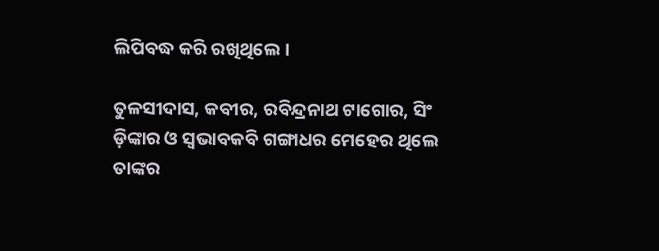ଲିପିବଦ୍ଧ କରି ରଖିଥିଲେ ।

ତୁଳସୀଦାସ, କବୀର, ରବିନ୍ଦ୍ରନାଥ ଟାଗୋର, ସିଂ ଡ଼ିଙ୍କାର ଓ ସ୍ୱଭାବକବି ଗଙ୍ଗାଧର ମେହେର ଥିଲେ ତାଙ୍କର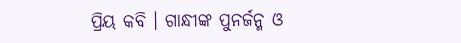ପ୍ରିୟ କବି । ଗାନ୍ଧୀଙ୍କ ପୁନର୍ଜନ୍ମ ଓ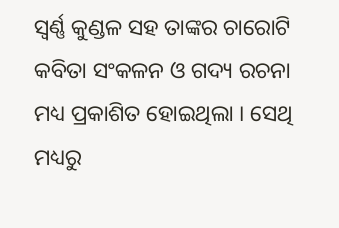ସ୍ୱର୍ଣ୍ଣ କୁଣ୍ଡଳ ସହ ତାଙ୍କର ଚାରୋଟି କବିତା ସଂକଳନ ଓ ଗଦ୍ୟ ରଚନା ମଧ୍ୟ ପ୍ରକାଶିତ ହୋଇଥିଲା । ସେଥି ମଧ୍ୟରୁ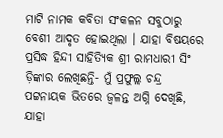ମାଟି ନାମକ କବିତା ସଂକଳନ ସବୁଠାରୁ ବେଶୀ ଆଦୃତ ହୋଇଥିଲା । ଯାହା ବିଷୟରେ ପ୍ରସିଦ୍ଧ ହିନ୍ଦୀ ସାହିତ୍ୟିକ ଶ୍ରୀ ରାମଧାରୀ ସିଂ ଡ଼ିଙ୍କାର ଲେଖିଛନ୍ତି- ମୁଁ ପ୍ରଫୁଲ୍ଲ ଚନ୍ଦ୍ର ପଟ୍ଟନାୟକ ଭିତରେ ଜ୍ୱଳନ୍ତ ଅଗ୍ନି ଦେଖିଛି, ଯାହା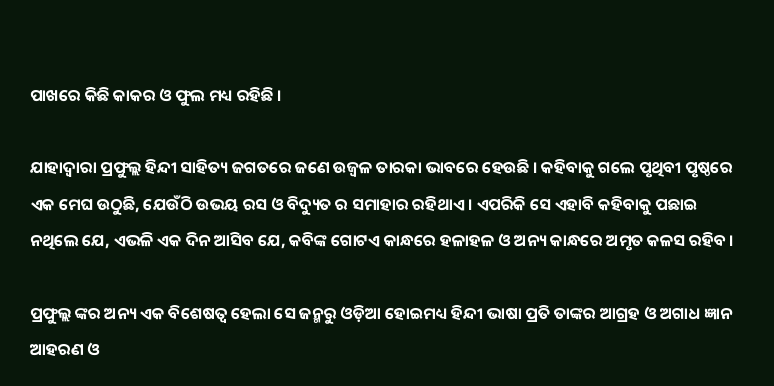ପାଖରେ କିଛି କାକର ଓ ଫୁଲ ମଧ୍ୟ ରହିଛି ।

ଯାହାଦ୍ୱାରା ପ୍ରଫୁଲ୍ଲ ହିନ୍ଦୀ ସାହିତ୍ୟ ଜଗତରେ ଜଣେ ଉଜ୍ୱଳ ତାରକା ଭାବରେ ହେଉଛି । କହିବାକୁ ଗଲେ ପୃଥିବୀ ପୃଷ୍ଠରେ ଏକ ମେଘ ଉଠୁଛି, ଯେଉଁଠି ଉଭୟ ରସ ଓ ବିଦ୍ୟୁତ ର ସମାହାର ରହିଥାଏ । ଏପରିକି ସେ ଏହାବି କହିବାକୁ ପଛାଇ ନଥିଲେ ଯେ, ଏଭଳି ଏକ ଦିନ ଆସିବ ଯେ, କବିଙ୍କ ଗୋଟଏ କାନ୍ଧରେ ହଳାହଳ ଓ ଅନ୍ୟ କାନ୍ଧରେ ଅମୃତ କଳସ ରହିବ ।

ପ୍ରଫୁଲ୍ଲ ଙ୍କର ଅନ୍ୟ ଏକ ବିଶେଷତ୍ୱ ହେଲା ସେ ଜନ୍ମରୁ ଓଡ଼ିଆ ହୋଇମଧ୍ୟ ହିନ୍ଦୀ ଭାଷା ପ୍ରତି ତାଙ୍କର ଆଗ୍ରହ ଓ ଅଗାଧ ଜ୍ଞାନ ଆହରଣ ଓ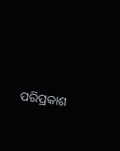ପରିପ୍ରକାଶ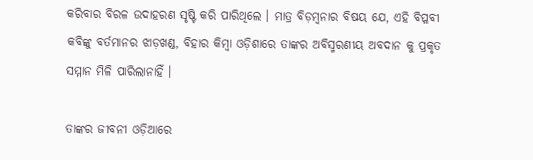କରିବାର ବିରଳ ଉଦାହରଣ ସୃଷ୍ଟି କରି ପାରିଥିଲେ । ମାତ୍ର ବିଡ଼ମ୍ବନାର ବିଷୟ ଯେ, ଏହି ବିପ୍ଳବୀ କବିଙ୍କୁ ବର୍ତମାନର ଝାଡ଼ଖଣ୍ଡ, ବିହାର କିମ୍ବା ଓଡ଼ିଶାରେ ତାଙ୍କର ଅବିସ୍ମରଣୀୟ ଅବଦାନ କୁ ପ୍ରକୃତ ସମ୍ମାନ ମିଳି ପାରିଲାନାହିଁ ।

ତାଙ୍କର ଜୀବନୀ ଓଡ଼ିଆରେ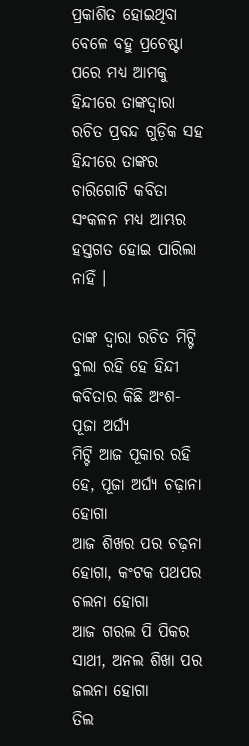ପ୍ରକାଶିତ ହୋଇଥିବା ବେଳେ ବହୁ ପ୍ରଚେଷ୍ଟା ପରେ ମଧ୍ୟ ଆମକୁ ହିନ୍ଦୀରେ ତାଙ୍କଦ୍ୱାରା ରଚିତ ପ୍ରବନ୍ଦ ଗୁଡ଼ିକ ସହ ହିନ୍ଦୀରେ ତାଙ୍କର ଚାରିଗୋଟି କବିତା ସଂକଳନ ମଧ୍ୟ ଆମ୍ଭର ହସ୍ତଗତ ହୋଇ ପାରିଲା ନାହିଁ ।

ତାଙ୍କ ଦ୍ୱାରା ରଚିତ ମିଟ୍ଟି ବୁଲା ରହି ହେ ହିନ୍ଦୀ କବିତାର କିଛି ଅଂଶ-
ପୂଜା ଅର୍ଘ୍ୟ
ମିଟ୍ଟି ଆଜ ପୂକାର ରହି ହେ, ପୂଜା ଅର୍ଘ୍ୟ ଚଢ଼ାନା ହୋଗା
ଆଜ ଶିଖର ପର ଚଢ଼ନା ହୋଗା, କଂଟକ ପଥପର ଚଲନା ହୋଗା
ଆଜ ଗରଲ ପି ପିକର ସାଥୀ, ଅନଲ ଶିଖା ପର ଜଲନା ହୋଗା
ତିଲ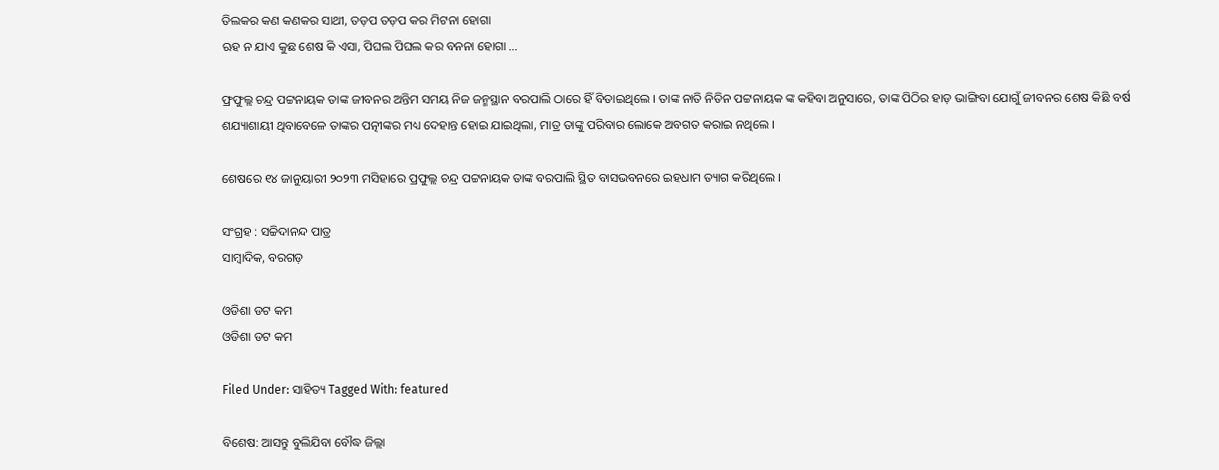ତିଲକର କଣ କଣକର ସାଥୀ, ତଡ଼ପ ତଡ଼ପ କର ମିଟନା ହୋଗା
ଋହ ନ ଯାଏ କୁଛ ଶେଷ କି ଏସା, ପିଘଲ ପିଘଲ କର ବନନା ହୋଗା …

ଫ୍ରଫୁଲ୍ଲ ଚନ୍ଦ୍ର ପଟ୍ଟନାୟକ ତାଙ୍କ ଜୀବନର ଅନ୍ତିମ ସମୟ ନିଜ ଜନ୍ମସ୍ଥାନ ବରପାଲି ଠାରେ ହିଁ ବିତାଇଥିଲେ । ତାଙ୍କ ନାତି ନିତିନ ପଟ୍ଟନାୟକ ଙ୍କ କହିବା ଅନୁସାରେ, ତାଙ୍କ ପିଠିର ହାଡ଼ ଭାଙ୍ଗିବା ଯୋଗୁଁ ଜୀବନର ଶେଷ କିଛି ବର୍ଷ ଶଯ୍ୟାଶାୟୀ ଥିବାବେଳେ ତାଙ୍କର ପତ୍ନୀଙ୍କର ମଧ୍ୟ ଦେହାନ୍ତ ହୋଇ ଯାଇଥିଲା, ମାତ୍ର ତାଙ୍କୁ ପରିବାର ଲୋକେ ଅବଗତ କରାଇ ନଥିଲେ ।

ଶେଷରେ ୧୪ ଜାନୁୟାରୀ ୨୦୨୩ ମସିହାରେ ପ୍ରଫୁଲ୍ଲ ଚନ୍ଦ୍ର ପଟ୍ଟନାୟକ ତାଙ୍କ ବରପାଲି ସ୍ଥିତ ବାସଭବନରେ ଇହଧାମ ତ୍ୟାଗ କରିଥିଲେ ।

ସଂଗ୍ରହ : ସଚ୍ଚିଦାନନ୍ଦ ପାତ୍ର
ସାମ୍ବାଦିକ, ବରଗଡ଼

ଓଡିଶା ଡଟ କମ
ଓଡିଶା ଡଟ କମ

Filed Under: ସାହିତ୍ୟ Tagged With: featured

ବିଶେଷ: ଆସନ୍ତୁ ବୁଲିଯିବା ବୌଦ୍ଧ ଜିଲ୍ଲା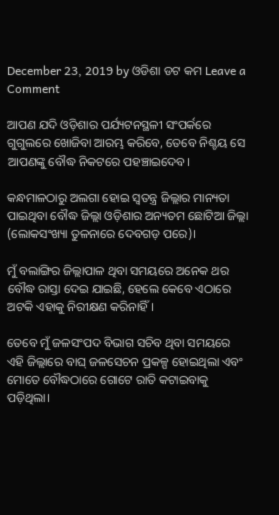December 23, 2019 by ଓଡିଶା ଡଟ କମ Leave a Comment

ଆପଣ ଯଦି ଓଡ଼ିଶାର ପର୍ଯ୍ୟଟନସ୍ଥଳୀ ସଂପର୍କରେ ଗୁଗୁଲରେ ଖୋଜିବା ଆରମ୍ଭ କରିବେ, ତେବେ ନିଶ୍ଚୟ ସେ ଆପଣଙ୍କୁ ବୌଦ୍ଧ ନିକଟରେ ପହଞ୍ଚାଇଦେବ।

କନ୍ଧମାଳଠାରୁ ଅଲଗା ହୋଇ ସ୍ବତନ୍ତ୍ର ଜିଲ୍ଲାର ମାନ୍ୟତା ପାଇଥିବା ବୌଦ୍ଧ ଜିଲ୍ଲା ଓଡ଼ିଶାର ଅନ୍ୟତମ ଛୋଟିଆ ଜିଲ୍ଲା (ଲୋକସଂଖ୍ୟା ତୁଳନାରେ ଦେବଗଡ଼ ପରେ)।

ମୁଁ ବଲାଙ୍ଗିର ଜିଲ୍ଲାପାଳ ଥିବା ସମୟରେ ଅନେକ ଥର ବୌଦ୍ଧ ରାସ୍ତା ଦେଇ ଯାଇଛି, ହେଲେ କେବେ ଏଠାରେ ଅଟକି ଏହାକୁ ନିରୀକ୍ଷଣ କରିନାହିଁ।

ତେବେ ମୁଁ ଜଳସଂପଦ ବିଭାଗ ସଚିବ ଥିବା ସମୟରେ ଏହି ଜିଲ୍ଲାରେ ବାଘ୍ ଜଳସେଚନ ପ୍ରକଳ୍ପ ହୋଇଥିଲା ଏବଂ ମୋତେ ବୌଦ୍ଧଠାରେ ଗୋଟେ ରାତି କଟାଇବାକୁ ପଡ଼ିଥିଲା।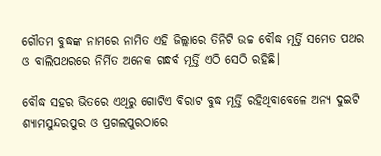ଗୌତମ ବୁଦ୍ଧଙ୍କ ନାମରେ ନାମିତ ଏହି ଜିଲ୍ଲାରେ ତିନିଟି ଉଚ୍ଚ ବୌଦ୍ଧ ମୂର୍ତ୍ତି ସମେତ ପଥର ଓ ବାଲିପଥରରେ ନିର୍ମିତ ଅନେକ ଗନ୍ଧର୍ବ ମୂର୍ତ୍ତି ଏଠି ସେଠି ରହିଛି।

ବୌଦ୍ଧ ସହର ଭିତରେ ଏଥିରୁ ଗୋଟିଏ ବିରାଟ ବୁଦ୍ଧ ମୂର୍ତ୍ତି ରହିଥିବାବେଳେ ଅନ୍ୟ ଦୁଇଟି ଶ୍ୟାମସୁନ୍ଦରପୁର ଓ ପ୍ରଗଲପୁରଠାରେ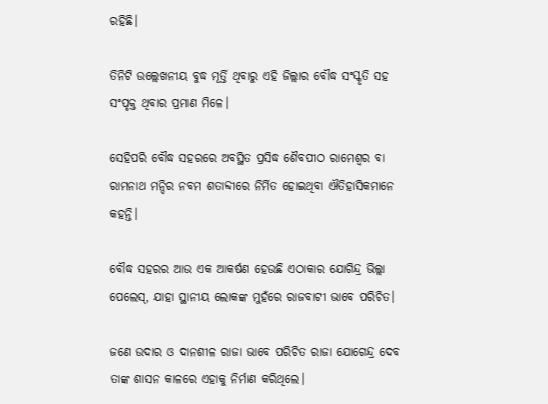ରହିଛି।

ତିନିଟି ଉଲ୍ଲେଖନୀୟ ବୁଦ୍ଧ ମୂର୍ତ୍ତି ଥିବାରୁ ଏହି ଜିଲ୍ଲାର ବୌଦ୍ଧ ସଂସ୍କୃତି ସହ ସଂପୃକ୍ତ ଥିବାର ପ୍ରମାଣ ମିଳେ।

ସେହିପରି ବୌଦ୍ଧ ସହରରେ ଅବସ୍ଥିତ ପ୍ରସିଦ୍ଧ ଶୈବପୀଠ ରାମେଶ୍ବର ବା ରାମନାଥ ମନ୍ଦିର ନବମ ଶତାବ୍ଦୀରେ ନିର୍ମିତ ହୋଇଥିବା ଐତିହାସିକମାନେ କହନ୍ତି।

ବୌଦ୍ଧ ସହରର ଆଉ ଏକ ଆକର୍ଷଣ ହେଉଛି ଏଠାକାର ଯୋଗିନ୍ଦ୍ର ଭିଲ୍ଲା ପେଲେସ୍, ଯାହା ସ୍ଥାନୀୟ ଲୋକଙ୍କ ମୁହଁରେ ରାଜବାଟୀ ଭାବେ ପରିଚିତ।

ଜଣେ ଉଦାର ଓ ଦାନଶୀଳ ରାଜା ଭାବେ ପରିଚିତ ରାଜା ଯୋଗେନ୍ଦ୍ର ଦେବ ତାଙ୍କ ଶାସନ କାଳରେ ଏହାକୁ ନିର୍ମାଣ କରିଥିଲେ।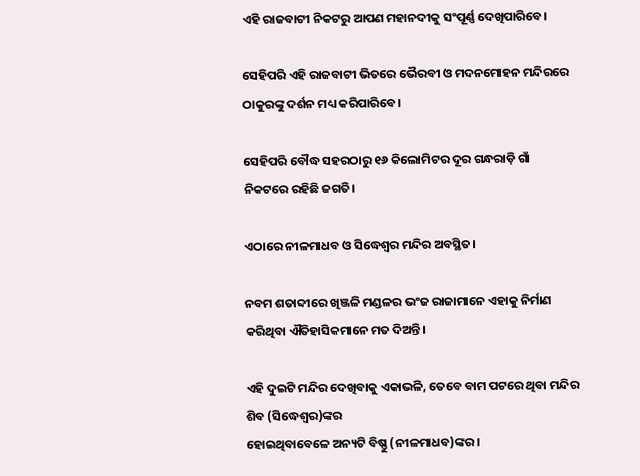ଏହି ରାଜବାଟୀ ନିକଟରୁ ଆପଣ ମହାନଦୀକୁ ସଂପୂର୍ଣ୍ଣ ଦେଖିପାରିବେ।

ସେହିପରି ଏହି ରାଜବାଟୀ ଭିତରେ ଭୈରବୀ ଓ ମଦନମୋହନ ମନ୍ଦିରରେ ଠାକୁରଙ୍କୁ ଦର୍ଶନ ମଧ୍ୟ କରିପାରିବେ।

ସେହିପରି ବୌଦ୍ଧ ସହରଠାରୁ ୧୬ କିଲୋମିଟର ଦୂର ଗନ୍ଧରାଡ଼ି ଗାଁ ନିକଟରେ ରହିଛି ଜଗତି।

ଏଠାରେ ନୀଳମାଧବ ଓ ସିଦ୍ଧେଶ୍ବର ମନ୍ଦିର ଅବସ୍ଥିତ।

ନବମ ଶତାବ୍ଦୀରେ ଖିଞ୍ଜଳି ମଣ୍ଡଳର ଭଂଜ ରାଜାମାନେ ଏହାକୁ ନିର୍ମାଣ କରିଥିବା ଐତିହାସିକମାନେ ମତ ଦିଅନ୍ତି।

ଏହି ଦୁଇଟି ମନ୍ଦିର ଦେଖିବାକୁ ଏକାଭଳି, ତେବେ ବାମ ପଟରେ ଥିବା ମନ୍ଦିର ଶିବ (ସିଦ୍ଧେଶ୍ବର)ଙ୍କର
ହୋଇଥିବାବେଳେ ଅନ୍ୟଟି ବିଷ୍ଣୁ (ନୀଳମାଧବ)ଙ୍କର।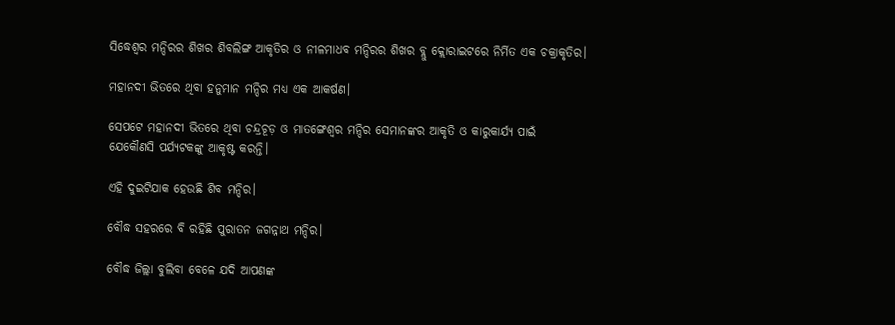ସିଦ୍ଧେଶ୍ବର ମନ୍ଦିରର ଶିଖର ଶିବଲିଙ୍ଗ ଆକୃତିର ଓ ନୀଳମାଧବ ମନ୍ଦିରର ଶିଖର ବ୍ଲୁ କ୍ଲୋରାଇଟରେ ନିର୍ମିତ ଏକ ଚକ୍ରାକୃତିର।

ମହାନଦୀ ଭିତରେ ଥିବା ହନୁମାନ ମନ୍ଦିର ମଧ୍ୟ ଏକ ଆକର୍ଷଣ।

ସେପଟେ ମହାନଦୀ ଭିତରେ ଥିବା ଚନ୍ଦ୍ରଚୂଡ଼ ଓ ମାତଙ୍ଗେଶ୍ବର ମନ୍ଦିର ସେମାନଙ୍କର ଆକୃତି ଓ କାରୁକାର୍ଯ୍ୟ ପାଇଁ
ଯେକୌଣସି ପର୍ଯ୍ୟଟକଙ୍କୁ ଆକୃଷ୍ଟ କରନ୍ତି।

ଏହି ଦୁଇଟିଯାକ ହେଉଛି ଶିବ ମନ୍ଦିର।

ବୌଦ୍ଧ ସହରରେ ବି ରହିଛି ପୁରାତନ ଜଗନ୍ନାଥ ମନ୍ଦିର।

ବୌଦ୍ଧ ଜିଲ୍ଲା ବୁଲିବା ବେଳେ ଯଦି ଆପଣଙ୍କ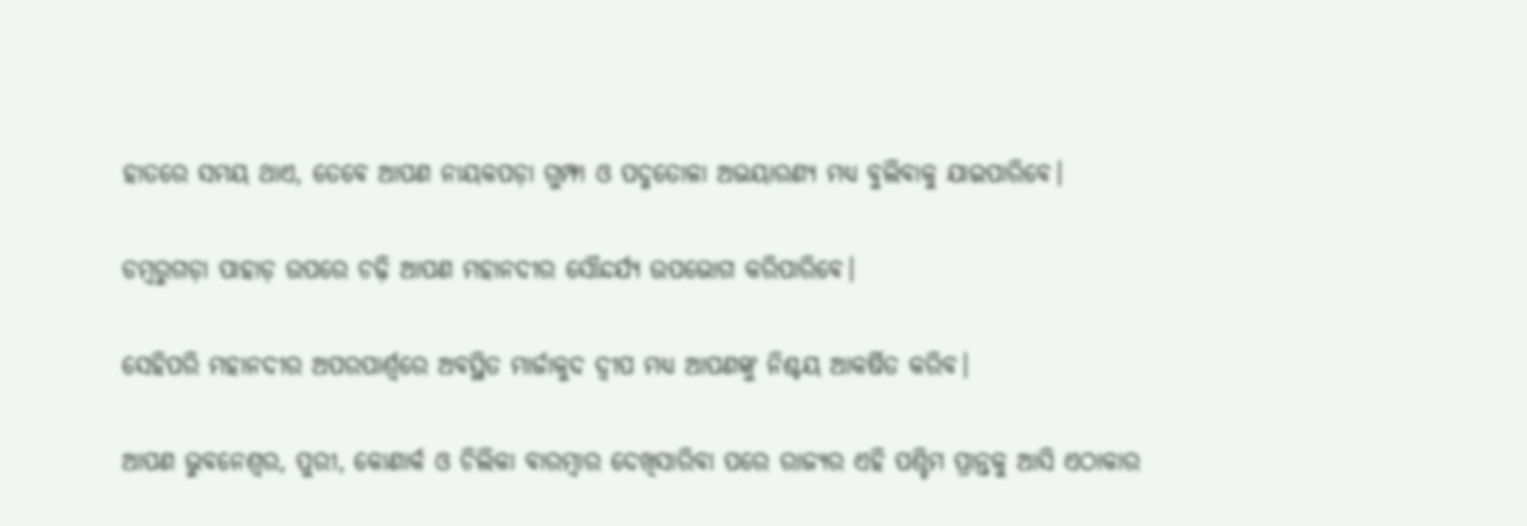ହାତରେ ସମୟ ଥାଏ, ତେବେ ଆପଣ ନାୟକପଡ଼ା ଗୁମ୍ଫା ଓ ପଦ୍ମତୋଳା ଅଭୟାରଣ୍ୟ ମଧ୍ୟ ବୁଲିବାକୁ ଯାଇପାରିବେ।

ଡମ୍ବରୁଗଡ଼ା ପାହାଡ଼ ଉପରେ ଚଢ଼ି ଆପଣ ମହାନଦୀର ସୌନ୍ଦର୍ଯ୍ୟ ଉପଭୋଗ କରିପାରିବେ।

ସେହିପରି ମହାନଦୀର ଅପରପାର୍ଶ୍ବରେ ଅବସ୍ଥିତ ମାର୍ଜାକୁଦ ଦ୍ବୀପ ମଧ୍ୟ ଆପଣଙ୍କୁ ନିଶ୍ଚୟ ଆକର୍ଷିତ କରିବ।

ଆପଣ ଭୁବନେଶ୍ବର, ପୁରୀ, କୋଣାର୍କ ଓ ଚିଲିକା ବାରମ୍ବାର ଦେଖିସାରିବା ପରେ ରାଜ୍ୟର ଏହି ପଶ୍ଚିମ ପ୍ରାନ୍ତକୁ ଆସି ଏଠାକାର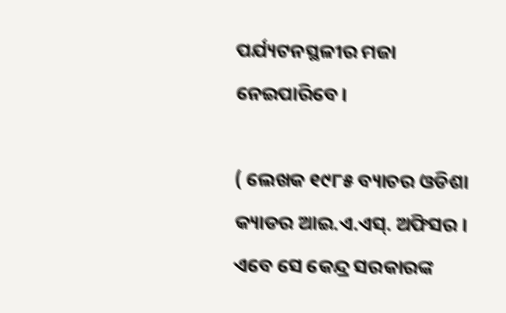ପର୍ଯ୍ୟଟନସ୍ଥଳୀର ମଜା ନେଇପାରିବେ।

( ଲେଖକ ୧୯୮୫ ବ୍ୟାଚର ଓଡିଶା କ୍ୟାଡର ଆଇ.ଏ.ଏସ୍. ଅଫିସର । ଏବେ ସେ କେନ୍ଦ୍ର ସରକାରଙ୍କ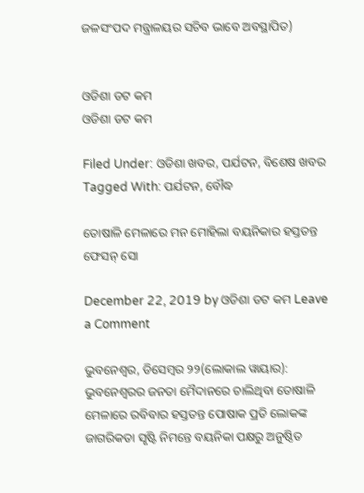ଜଳସଂପଦ ମନ୍ତ୍ରାଳୟର ସଚିବ ଭାବେ ଅବସ୍ଥାପିତ)


ଓଡିଶା ଡଟ କମ
ଓଡିଶା ଡଟ କମ

Filed Under: ଓଡିଶା ଖବର, ପର୍ଯଟନ, ବିଶେଷ ଖବର Tagged With: ପର୍ଯଟନ, ବୌଦ୍ଧ

ତୋଷାଳି ମେଳାରେ ମନ ମୋହିଲା ବୟନିକାର ହସ୍ତତନ୍ତ ଫେସନ୍ ସୋ

December 22, 2019 by ଓଡିଶା ଡଟ କମ Leave a Comment

ଭୁବନେଶ୍ୱର, ଡିସେମ୍ବର ୨୨(ଲୋକାଲ ୱାୟାର): ଭୁବନେଶ୍ୱରର ଜନତା ମୈଦାନରେ ଚାଲିଥିବା ତୋଷାଳି ମେଳାରେ ରବିବାର ହସ୍ତତନ୍ତ ପୋଷାକ ପ୍ରତି ଲୋକଙ୍କ ଜାଗରିକତା ସୃଷ୍ଟି ନିମନ୍ତେ ବୟନିକା ପକ୍ଷରୁ ଅନୁଷ୍ଠିତ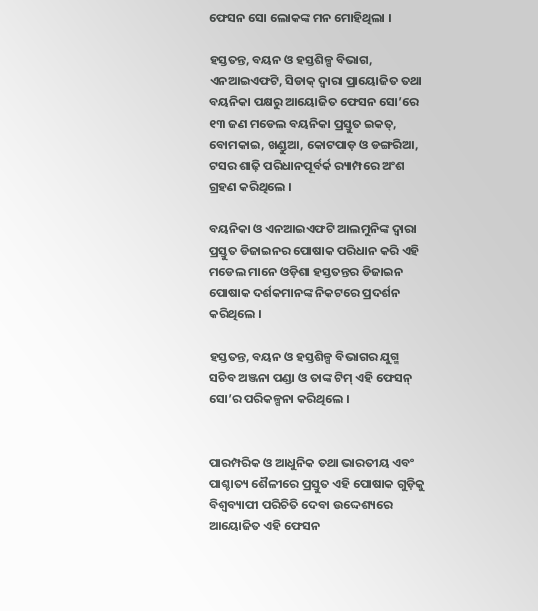ଫେସନ ସୋ ଲୋକଙ୍କ ମନ ମୋହିଥିଲା ।

ହସ୍ତତନ୍ତ, ବୟନ ଓ ହସ୍ତଶିଳ୍ପ ବିଭାଗ, ଏନଆଇଏଫଟି, ସିଡାକ୍ ଦ୍ୱାରା ପ୍ରାୟୋଜିତ ତଥା ବୟନିକା ପକ୍ଷରୁ ଆୟୋଜିତ ଫେସନ ସୋ’ରେ ୧୩ ଜଣ ମଡେଲ ବୟନିକା ପ୍ରସ୍ତୁତ ଇକତ୍, ବୋମକାଇ, ଖଣ୍ଡୁଆ, କୋଟପାଡ଼ ଓ ଡଙ୍ଗରିଆ, ଟସର ଶାଢ଼ି ପରିଧାନପୂର୍ବର୍କ ର‌୍ୟାମ୍ପରେ ଅଂଶ ଗ୍ରହଣ କରିଥିଲେ ।

ବୟନିକା ଓ ଏନଆଇଏଫଟି ଆଲମୁନିଙ୍କ ଦ୍ୱାରା ପ୍ରସ୍ତୁତ ଡିଜାଇନର ପୋଷାକ ପରିଧାନ କରି ଏହି ମଡେଲ ମାନେ ଓଡ଼ିଶା ହସ୍ତତନ୍ତର ଡିଜାଇନ ପୋଷାକ ଦର୍ଶକମାନଙ୍କ ନିକଟରେ ପ୍ରଦର୍ଶନ କରିଥିଲେ ।

ହସ୍ତତନ୍ତ, ବୟନ ଓ ହସ୍ତଶିଳ୍ପ ବିଭାଗର ଯୁଗ୍ମ ସଚିବ ଅଞ୍ଜନା ପଣ୍ଡା ଓ ତାଙ୍କ ଟିମ୍ ଏହି ଫେସନ୍ ସୋ’ର ପରିକଳ୍ପନା କରିଥିଲେ ।


ପାରମ୍ପରିକ ଓ ଆଧୁନିକ ତଥା ଭାରତୀୟ ଏବଂ ପାଶ୍ଚାତ୍ୟ ଶୈଳୀରେ ପ୍ରସ୍ତୁତ ଏହି ପୋଷାକ ଗୁଡ଼ିକୁ ବିଶ୍ୱବ୍ୟାପୀ ପରିଚିତି ଦେବା ଉଦ୍ଦେଶ୍ୟରେ ଆୟୋଜିତ ଏହି ଫେସନ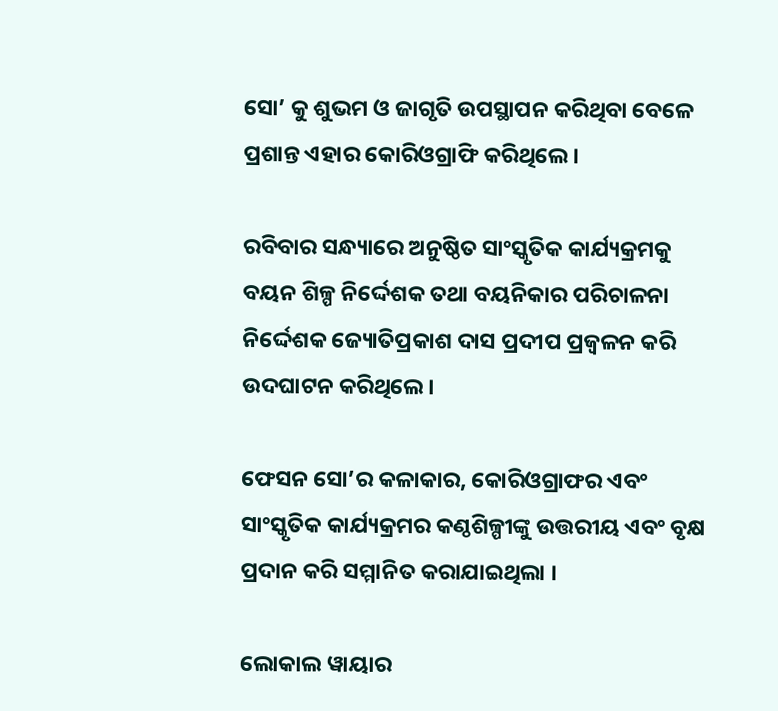ସୋ’ କୁ ଶୁଭମ ଓ ଜାଗୃତି ଉପସ୍ଥାପନ କରିଥିବା ବେଳେ ପ୍ରଶାନ୍ତ ଏହାର କୋରିଓଗ୍ରାଫି କରିଥିଲେ ।

ରବିବାର ସନ୍ଧ୍ୟାରେ ଅନୁଷ୍ଠିତ ସାଂସ୍କୃତିକ କାର୍ଯ୍ୟକ୍ରମକୁ ବୟନ ଶିଳ୍ପ ନିର୍ଦ୍ଦେଶକ ତଥା ବୟନିକାର ପରିଚାଳନା ନିର୍ଦ୍ଦେଶକ ଜ୍ୟୋତିପ୍ରକାଶ ଦାସ ପ୍ରଦୀପ ପ୍ରଜ୍ୱଳନ କରି ଉଦଘାଟନ କରିଥିଲେ ।

ଫେସନ ସୋ’ର କଳାକାର, କୋରିଓଗ୍ରାଫର ଏବଂ ସାଂସ୍କୃତିକ କାର୍ଯ୍ୟକ୍ରମର କଣ୍ଠଶିଳ୍ପୀଙ୍କୁ ଉତ୍ତରୀୟ ଏବଂ ବୃକ୍ଷ ପ୍ରଦାନ କରି ସମ୍ମାନିତ କରାଯାଇଥିଲା ।

ଲୋକାଲ ୱାୟାର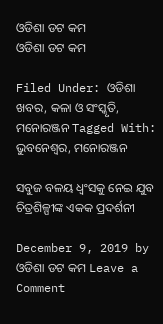ଓଡିଶା ଡଟ କମ
ଓଡିଶା ଡଟ କମ

Filed Under: ଓଡିଶା ଖବର, କଳା ଓ ସଂସ୍କୃତି, ମନୋରଞ୍ଜନ Tagged With: ଭୁବନେଶ୍ୱର, ମନୋରଞ୍ଜନ

ସବୁଜ ବଳୟ ଧ୍ୱଂସକୁ ନେଇ ଯୁବ ଚିତ୍ରଶିଳ୍ପୀଙ୍କ ଏକକ ପ୍ରଦର୍ଶନୀ

December 9, 2019 by ଓଡିଶା ଡଟ କମ Leave a Comment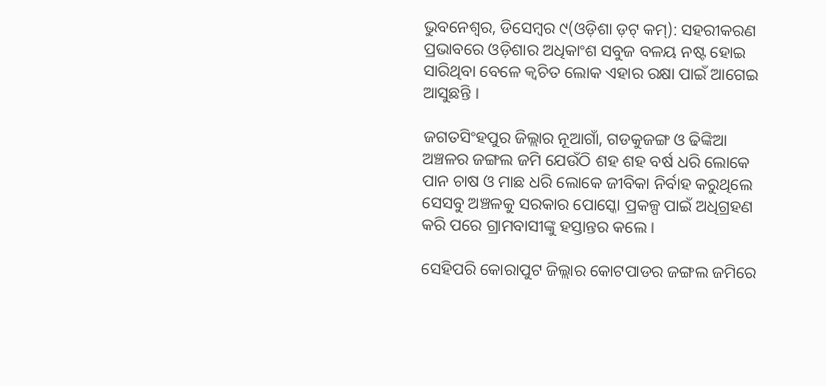ଭୁବନେଶ୍ୱର, ଡିସେମ୍ବର ୯(ଓଡ଼ିଶା ଡ଼ଟ୍ କମ୍): ସହରୀକରଣ ପ୍ରଭାବରେ ଓଡ଼ିଶାର ଅଧିକାଂଶ ସବୁଜ ବଳୟ ନଷ୍ଟ ହୋଇ ସାରିଥିବା ବେଳେ କ୍ୱଚିତ ଲୋକ ଏହାର ରକ୍ଷା ପାଇଁ ଆଗେଇ ଆସୁଛନ୍ତି ।

ଜଗତସିଂହପୁର ଜିଲ୍ଲାର ନୂଆଗାଁ, ଗଡକୁଜଙ୍ଗ ଓ ଢିଙ୍କିଆ ଅଞ୍ଚଳର ଜଙ୍ଗଲ ଜମି ଯେଉଁଠି ଶହ ଶହ ବର୍ଷ ଧରି ଲୋକେ ପାନ ଚାଷ ଓ ମାଛ ଧରି ଲୋକେ ଜୀବିକା ନିର୍ବାହ କରୁଥିଲେ ସେସବୁ ଅଞ୍ଚଳକୁ ସରକାର ପୋସ୍କୋ ପ୍ରକଳ୍ପ ପାଇଁ ଅଧିଗ୍ରହଣ କରି ପରେ ଗ୍ରାମବାସୀଙ୍କୁ ହସ୍ତାନ୍ତର କଲେ ।

ସେହିପରି କୋରାପୁଟ ଜିଲ୍ଲାର କୋଟପାଡର ଜଙ୍ଗଲ ଜମିରେ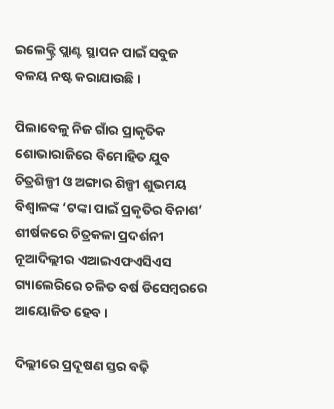ଇଲେକ୍ଟ୍ରି ପ୍ଲାଣ୍ଟ ସ୍ଥାପନ ପାଇଁ ସବୁଜ ବଳୟ ନଷ୍ଟ କରାଯାଉଛି ।

ପିଲାବେଳୁ ନିଜ ଗାଁର ପ୍ରାକୃତିକ ଶୋଭାରାଜିରେ ବିମୋହିତ ଯୁବ ଚିତ୍ରଶିଳ୍ପୀ ଓ ଅଙ୍ଗାର ଶିଳ୍ପୀ ଶୁଭମୟ ବିଶ୍ୱାଳଙ୍କ ‘ଟଙ୍କା ପାଇଁ ପ୍ରକୃତିର ବିନାଶ’ ଶୀର୍ଷକରେ ଚିତ୍ରକଳା ପ୍ରଦର୍ଶନୀ ନୂଆଦିଲ୍ଲୀର ଏଆଇଏଫଏସିଏସ ଗ୍ୟାଲେରିରେ ଚଳିତ ବର୍ଷ ଡିସେମ୍ବରରେ ଆୟୋଜିତ ହେବ ।

ଦିଲ୍ଲୀରେ ପ୍ରଦୂଷଣ ସ୍ତର ବଢ଼ି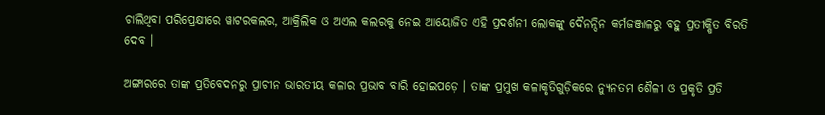ଚାଲିଥିବା ପରିପ୍ରେକ୍ଷୀରେ ୱାଟରକଲର, ଆକ୍ରିଲିକ ଓ ଅଏଲ କଲରକୁ ନେଇ ଆୟୋଜିତ ଏହି ପ୍ରଦର୍ଶନୀ ଲୋକଙ୍କୁ ଦୈନନ୍ଦିନ କର୍ମଜଞ୍ଜାଳରୁ ବହୁ ପ୍ରତୀକ୍ଷିତ ବିରତି ଦେବ ।

ଅଙ୍ଗାରରେ ତାଙ୍କ ପ୍ରତିବେଦନରୁ ପ୍ରାଚୀନ ଭାରତୀୟ କଳାର ପ୍ରଭାବ ବାରି ହୋଇପଡ଼େ । ତାଙ୍କ ପ୍ରମୁଖ କଳାକୃତିଗୁଡ଼ିକରେ ନ୍ୟୁନତମ ଶୈଳୀ ଓ ପ୍ରକୃତି ପ୍ରତି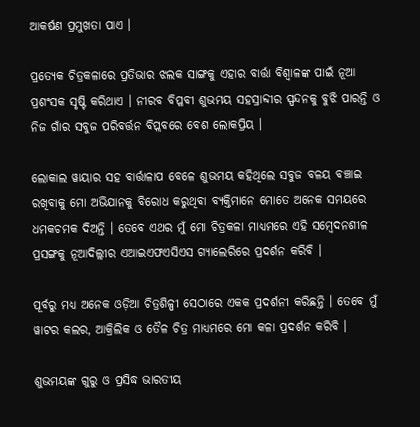ଆକର୍ଷଣ ପ୍ରମୁଖତା ପାଏ ।

ପ୍ରତ୍ୟେକ ଚିତ୍ରକଳାରେ ପ୍ରତିଭାର ଝଲକ ସାଙ୍ଗକୁ ଏହାର ବାର୍ତ୍ତା ବିଶ୍ୱାଳଙ୍କ ପାଇଁ ନୂଆ ପ୍ରଶଂସକ ସୃଷ୍ଟି କରିଥାଏ । ନୀରବ ବିପ୍ଳବୀ ଶୁଭମୟ ସହସ୍ରାବ୍ଦୀର ସ୍ପନ୍ଦନକୁ ବୁଝି ପାରନ୍ତି ଓ ନିଜ ଗାଁର ସବୁଜ ପରିବର୍ତ୍ତନ ବିପ୍ଲବରେ ବେଶ ଲୋକପ୍ରିୟ ।

ଲୋକାଲ ୱାୟାର ସହ ବାର୍ତ୍ତାଳାପ ବେଳେ ଶୁଭମୟ କହିଥିଲେ ସବୁଜ ବଳୟ ବଞ୍ଚାଇ ରଖିବାକୁ ମୋ ଅଭିଯାନକୁ ବିରୋଧ କରୁଥିବା ବ୍ୟକ୍ତିମାନେ ମୋତେ ଅନେକ ସମୟରେ ଧମକଚମକ ଦିଅନ୍ତି । ତେବେ ଏଥର ମୁଁ ମୋ ଚିତ୍ରକଳା ମାଧ୍ୟମରେ ଏହି ସମ୍ବେଦନଶୀଳ ପ୍ରସଙ୍ଗକୁ ନୂଆଦିଲ୍ଲୀର ଏଆଇଏଫଏସିଏସ ଗ୍ୟାଲେରିରେ ପ୍ରଦର୍ଶନ କରିବି ।

ପୂର୍ବରୁ ମଧ୍ୟ ଅନେକ ଓଡ଼ିଆ ଚିତ୍ରଶିଳ୍ପୀ ସେଠାରେ ଏକକ ପ୍ରଦର୍ଶନୀ କରିଛନ୍ତି । ତେବେ ମୁଁ ୱାଟର କଲର, ଆକ୍ରିଲିକ ଓ ତୈଳ ଚିତ୍ର ମାଧ୍ୟମରେ ମୋ କଳା ପ୍ରଦର୍ଶନ କରିବି ।

ଶୁଭମୟଙ୍କ ଗୁରୁ ଓ ପ୍ରସିଦ୍ଧ ଭାରତୀୟ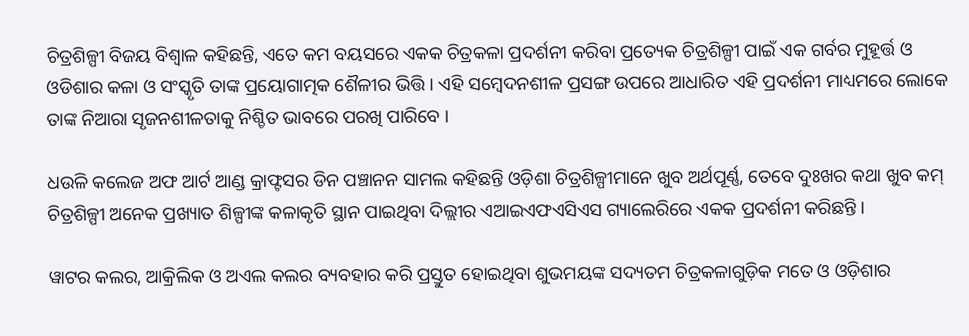ଚିତ୍ରଶିଳ୍ପୀ ବିଜୟ ବିଶ୍ୱାଳ କହିଛନ୍ତି, ଏତେ କମ ବୟସରେ ଏକକ ଚିତ୍ରକଳା ପ୍ରଦର୍ଶନୀ କରିବା ପ୍ରତ୍ୟେକ ଚିତ୍ରଶିଳ୍ପୀ ପାଇଁ ଏକ ଗର୍ବର ମୁହୂର୍ତ୍ତ ଓ ଓଡିଶାର କଳା ଓ ସଂସ୍କୃତି ତାଙ୍କ ପ୍ରୟୋଗାତ୍ମକ ଶୈଳୀର ଭିତ୍ତି । ଏହି ସମ୍ବେଦନଶୀଳ ପ୍ରସଙ୍ଗ ଉପରେ ଆଧାରିତ ଏହି ପ୍ରଦର୍ଶନୀ ମାଧ୍ୟମରେ ଲୋକେ ତାଙ୍କ ନିଆରା ସୃଜନଶୀଳତାକୁ ନିଶ୍ଚିତ ଭାବରେ ପରଖି ପାରିବେ ।

ଧଉଳି କଲେଜ ଅଫ ଆର୍ଟ ଆଣ୍ଡ କ୍ରାଫ୍ଟସର ଡିନ ପଞ୍ଚାନନ ସାମଲ କହିଛନ୍ତି ଓଡ଼ିଶା ଚିତ୍ରଶିଳ୍ପୀମାନେ ଖୁବ ଅର୍ଥପୂର୍ଣ୍ଣ, ତେବେ ଦୁଃଖର କଥା ଖୁବ କମ୍ ଚିତ୍ରଶିଳ୍ପୀ ଅନେକ ପ୍ରଖ୍ୟାତ ଶିଳ୍ପୀଙ୍କ କଳାକୃତି ସ୍ଥାନ ପାଇଥିବା ଦିଲ୍ଲୀର ଏଆଇଏଫଏସିଏସ ଗ୍ୟାଲେରିରେ ଏକକ ପ୍ରଦର୍ଶନୀ କରିଛନ୍ତି ।

ୱାଟର କଲର, ଆକ୍ରିଲିକ ଓ ଅଏଲ କଲର ବ୍ୟବହାର କରି ପ୍ରସ୍ତୁତ ହୋଇଥିବା ଶୁଭମୟଙ୍କ ସଦ୍ୟତମ ଚିତ୍ରକଳାଗୁଡ଼ିକ ମତେ ଓ ଓଡ଼ିଶାର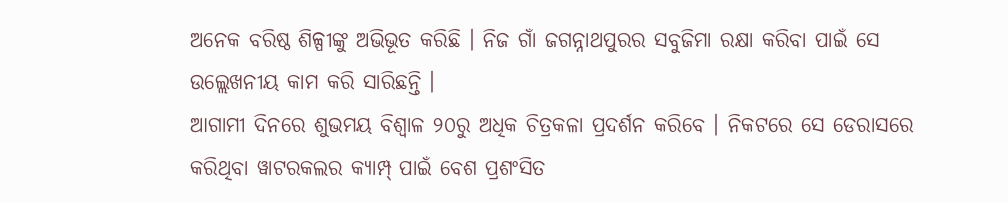ଅନେକ ବରିଷ୍ଠ ଶିଳ୍ପୀଙ୍କୁ ଅଭିଭୂତ କରିଛି । ନିଜ ଗାଁ ଜଗନ୍ନାଥପୁରର ସବୁଜିମା ରକ୍ଷା କରିବା ପାଇଁ ସେ ଉଲ୍ଲେଖନୀୟ କାମ କରି ସାରିଛନ୍ତି ।
ଆଗାମୀ ଦିନରେ ଶୁଭମୟ ବିଶ୍ୱାଳ ୨୦ରୁ ଅଧିକ ଚିତ୍ରକଳା ପ୍ରଦର୍ଶନ କରିବେ । ନିକଟରେ ସେ ଡେରାସରେ କରିଥିବା ୱାଟରକଲର କ୍ୟାମ୍ପ୍ ପାଇଁ ବେଶ ପ୍ରଶଂସିତ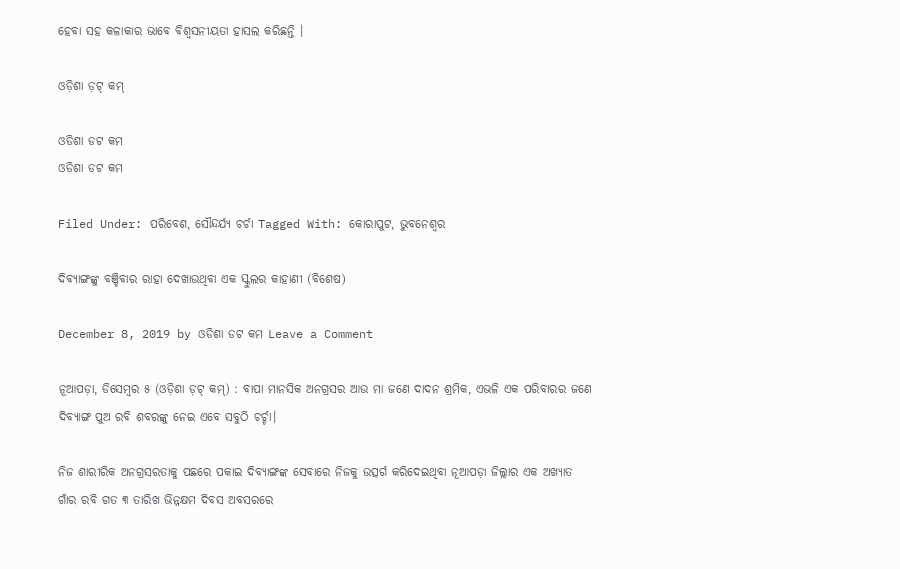ହେବା ସହ କଳାକାର ଭାବେ ବିଶ୍ୱସନୀୟତା ହାସଲ କରିଛନ୍ତି ।

ଓଡ଼ିଶା ଡ଼ଟ୍ କମ୍

ଓଡିଶା ଡଟ କମ
ଓଡିଶା ଡଟ କମ

Filed Under: ପରିବେଶ, ସୌନ୍ଦର୍ଯ୍ୟ ଚର୍ଚା Tagged With: କୋରାପୁଟ, ଭୁବନେଶ୍ୱର

ଦିବ୍ୟାଙ୍ଗଙ୍କୁ ବଞ୍ଚିବାର ରାହା ଦେଖାଉଥିବା ଏକ ସ୍କୁଲର କାହାଣୀ (ବିଶେଷ)

December 8, 2019 by ଓଡିଶା ଡଟ କମ Leave a Comment

ନୂଆପଡ଼ା, ଡିସେମ୍ବର ୫ (ଓଡ଼ିଶା ଡ଼ଟ୍ କମ୍) : ବାପା ମାନସିକ ଅନଗ୍ରସର ଆଉ ମା ଜଣେ ଦାଦନ ଶ୍ରମିକ, ଏଭଳି ଏକ ପରିବାରର ଜଣେ ଦିବ୍ୟାଙ୍ଗ ପୁଅ ରବି ଶବରଙ୍କୁ ନେଇ ଏବେ ସବୁଠି ଚର୍ଚ୍ଚା।

ନିଜ ଶାରୀରିକ ଅନଗ୍ରସରତାକୁ ପଛରେ ପକାଇ ଦିବ୍ୟାଙ୍ଗଙ୍କ ସେବାରେ ନିଜକୁ ଉତ୍ସର୍ଗ କରିଦେଇଥିବା ନୂଆପଡ଼ା ଜିଲ୍ଲାର ଏକ ଅଖ୍ୟାତ ଗାଁର ରବି ଗତ ୩ ତାରିଖ ଭିନ୍ନକ୍ଷମ ଦିବସ ଅବସରରେ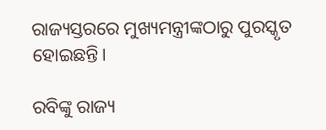ରାଜ୍ୟସ୍ତରରେ ମୁଖ୍ୟମନ୍ତ୍ରୀଙ୍କଠାରୁ ପୁରସ୍କୃତ ହୋଇଛନ୍ତି।

ରବିଙ୍କୁ ରାଜ୍ୟ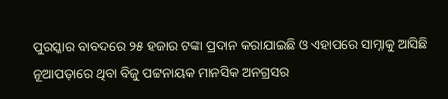ପୁରସ୍କାର ବାବଦରେ ୨୫ ହଜାର ଟଙ୍କା ପ୍ରଦାନ କରାଯାଇଛି ଓ ଏହାପରେ ସାମ୍ନାକୁ ଆସିଛି ନୂଆପଡ଼ାରେ ଥିବା ବିଜୁ ପଟ୍ଟନାୟକ ମାନସିକ ଅନଗ୍ରସର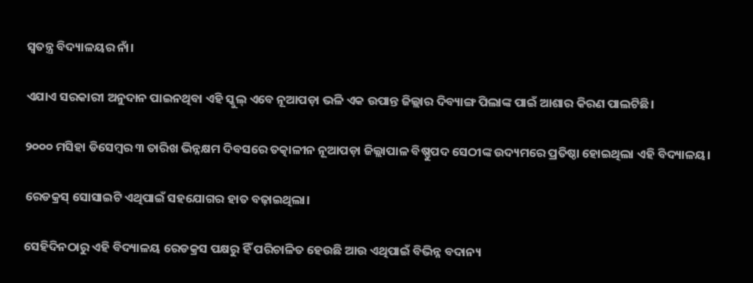ସ୍ବତନ୍ତ୍ର ବିଦ୍ୟାଳୟର ନାଁ।

ଏଯାଏ ସରକାରୀ ଅନୁଦାନ ପାଇନଥିବା ଏହି ସ୍କୁଲ୍ ଏବେ ନୂଆପଡ଼ା ଭଳି ଏକ ଉପାନ୍ତ ଜିଲ୍ଲାର ଦିବ୍ୟାଙ୍ଗ ପିଲାଙ୍କ ପାଇଁ ଆଶାର କିରଣ ପାଲଟିଛି।

୨୦୦୦ ମସିହା ଡିସେମ୍ବର ୩ ତାରିଖ ଭିନ୍ନକ୍ଷମ ଦିବସରେ ତତ୍କାଳୀନ ନୂଆପଡ଼ା ଜିଲ୍ଲାପାଳ ବିଷ୍ଣୁପଦ ସେଠୀଙ୍କ ଉଦ୍ୟମରେ ପ୍ରତିଷ୍ଠା ହୋଇଥିଲା ଏହି ବିଦ୍ୟାଳୟ।

ରେଡକ୍ରସ୍ ସୋସାଇଟି ଏଥିପାଇଁ ସହଯୋଗର ହାତ ବଢ଼ାଇଥିଲା।

ସେହିଦିନଠାରୁ ଏହି ବିଦ୍ୟାଳୟ ରେଡକ୍ରସ ପକ୍ଷରୁ ହିଁ ପରିଚାଳିତ ହେଉଛି ଆଉ ଏଥିପାଇଁ ବିଭିନ୍ନ ବଦାନ୍ୟ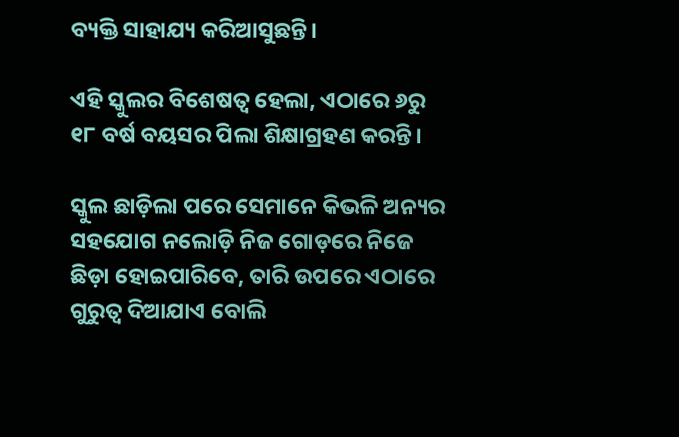ବ୍ୟକ୍ତି ସାହାଯ୍ୟ କରିଆସୁଛନ୍ତି।

ଏହି ସ୍କୁଲର ବିଶେଷତ୍ବ ହେଲା, ଏଠାରେ ୬ରୁ ୧୮ ବର୍ଷ ବୟସର ପିଲା ଶିକ୍ଷାଗ୍ରହଣ କରନ୍ତି।

ସ୍କୁଲ ଛାଡ଼ିଲା ପରେ ସେମାନେ କିଭଳି ଅନ୍ୟର ସହଯୋଗ ନଲୋଡ଼ି ନିଜ ଗୋଡ଼ରେ ନିଜେ ଛିଡ଼ା ହୋଇପାରିବେ, ତାରି ଉପରେ ଏଠାରେ ଗୁରୁତ୍ବ ଦିଆଯାଏ ବୋଲି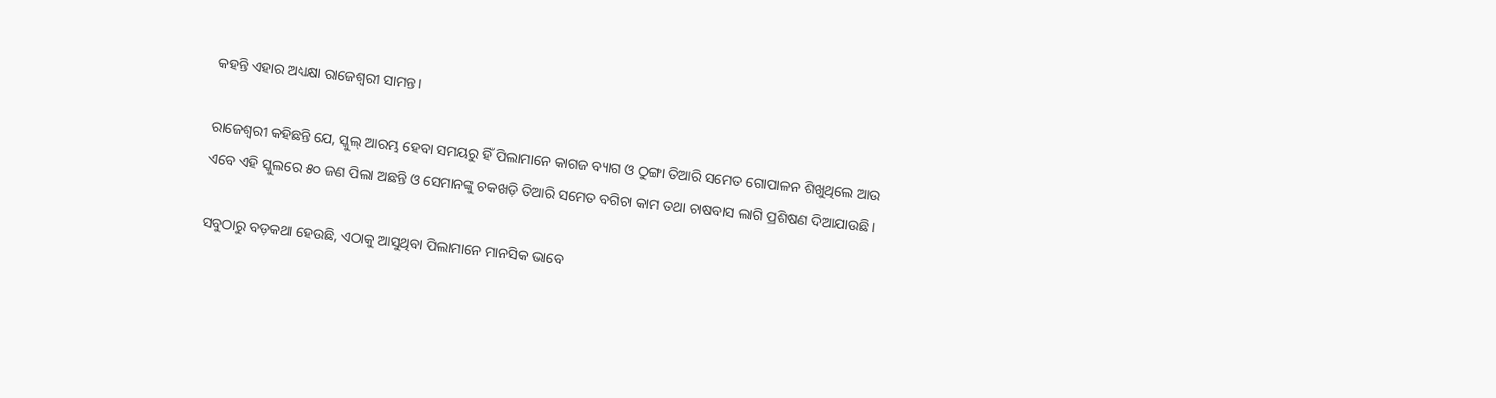କହନ୍ତି ଏହାର ଅଧ୍ୟକ୍ଷା ରାଜେଶ୍ବରୀ ସାମନ୍ତ।

ରାଜେଶ୍ବରୀ କହିଛନ୍ତି ଯେ, ସ୍କୁଲ୍ ଆରମ୍ଭ ହେବା ସମୟରୁ ହିଁ ପିଲାମାନେ କାଗଜ ବ୍ୟାଗ ଓ ଠୁଙ୍ଗା ତିଆରି ସମେତ ଗୋପାଳନ ଶିଖୁଥିଲେ ଆଉ ଏବେ ଏହି ସ୍କୁଲରେ ୫୦ ଜଣ ପିଲା ଅଛନ୍ତି ଓ ସେମାନଙ୍କୁ ଚକଖଡ଼ି ତିଆରି ସମେତ ବଗିଚା କାମ ତଥା ଚାଷବାସ ଲାଗି ପ୍ରଶିଷଣ ଦିଆଯାଉଛି।

ସବୁଠାରୁ ବଡ଼କଥା ହେଉଛି, ଏଠାକୁ ଆସୁଥିବା ପିଲାମାନେ ମାନସିକ ଭାବେ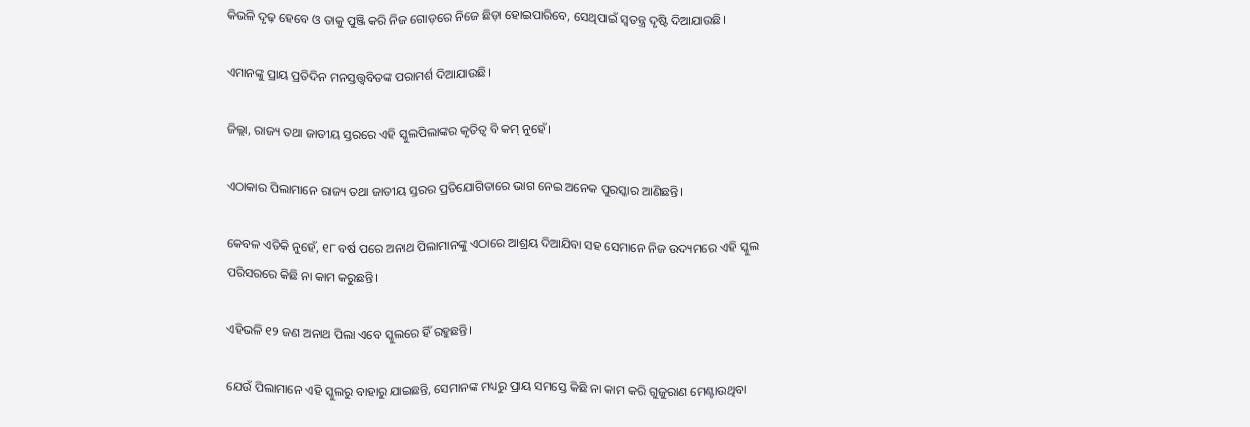କିଭଳି ଦୃଢ଼ ହେବେ ଓ ତାକୁ ପୁଞ୍ଜି କରି ନିଜ ଗୋଡ଼ରେ ନିଜେ ଛିଡ଼ା ହୋଇପାରିବେ, ସେଥିପାଇଁ ସ୍ବତନ୍ତ୍ର ଦୃଷ୍ଟି ଦିଆଯାଉଛି।

ଏମାନଙ୍କୁ ପ୍ରାୟ ପ୍ରତିଦିନ ମନସ୍ତତ୍ତ୍ବବିତଙ୍କ ପରାମର୍ଶ ଦିଆଯାଉଛି।

ଜିଲ୍ଲା, ରାଜ୍ୟ ତଥା ଜାତୀୟ ସ୍ତରରେ ଏହି ସ୍କୁଲପିଲାଙ୍କର କୃତିତ୍ବ ବି କମ୍ ନୁହେଁ।

ଏଠାକାର ପିଲାମାନେ ରାଜ୍ୟ ତଥା ଜାତୀୟ ସ୍ତରର ପ୍ରତିଯୋଗିତାରେ ଭାଗ ନେଇ ଅନେକ ପୁରସ୍କାର ଆଣିଛନ୍ତି।

କେବଳ ଏତିକି ନୁହେଁ, ୧୮ ବର୍ଷ ପରେ ଅନାଥ ପିଲାମାନଙ୍କୁ ଏଠାରେ ଆଶ୍ରୟ ଦିଆଯିବା ସହ ସେମାନେ ନିଜ ଉଦ୍ୟମରେ ଏହି ସ୍କୁଲ ପରିସରରେ କିଛି ନା କାମ କରୁଛନ୍ତି।

ଏହିଭଳି ୧୨ ଜଣ ଅନାଥ ପିଲା ଏବେ ସ୍କୁଲରେ ହିଁ ରହୁଛନ୍ତି।

ଯେଉଁ ପିଲାମାନେ ଏହି ସ୍କୁଲରୁ ବାହାରୁ ଯାଇଛନ୍ତି, ସେମାନଙ୍କ ମଧ୍ୟରୁ ପ୍ରାୟ ସମସ୍ତେ କିଛି ନା କାମ କରି ଗୁଜୁରାଣ ମେଣ୍ଟାଉଥିବା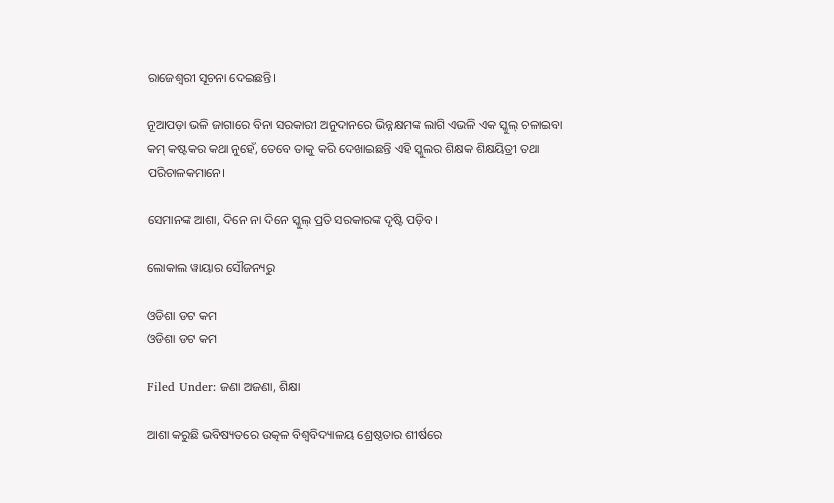ରାଜେଶ୍ବରୀ ସୂଚନା ଦେଇଛନ୍ତି।

ନୂଆପଡ଼ା ଭଳି ଜାଗାରେ ବିନା ସରକାରୀ ଅନୁଦାନରେ ଭିନ୍ନକ୍ଷମଙ୍କ ଲାଗି ଏଭଳି ଏକ ସ୍କୁଲ୍ ଚଳାଇବା କମ୍ କଷ୍ଟକର କଥା ନୁହେଁ, ତେବେ ତାକୁ କରି ଦେଖାଇଛନ୍ତି ଏହି ସ୍କୁଲର ଶିକ୍ଷକ ଶିକ୍ଷୟିତ୍ରୀ ତଥା ପରିଚାଳକମାନେ।

ସେମାନଙ୍କ ଆଶା, ଦିନେ ନା ଦିନେ ସ୍କୁଲ୍ ପ୍ରତି ସରକାରଙ୍କ ଦୃଷ୍ଟି ପଡ଼ିବ।

ଲୋକାଲ ୱାୟାର ସୌଜନ୍ୟରୁ

ଓଡିଶା ଡଟ କମ
ଓଡିଶା ଡଟ କମ

Filed Under: ଜଣା ଅଜଣା, ଶିକ୍ଷା

ଆଶା କରୁଛି ଭବିଷ୍ୟତରେ ଉତ୍କଳ ବିଶ୍ୱବିଦ୍ୟାଳୟ ଶ୍ରେଷ୍ଠତାର ଶୀର୍ଷରେ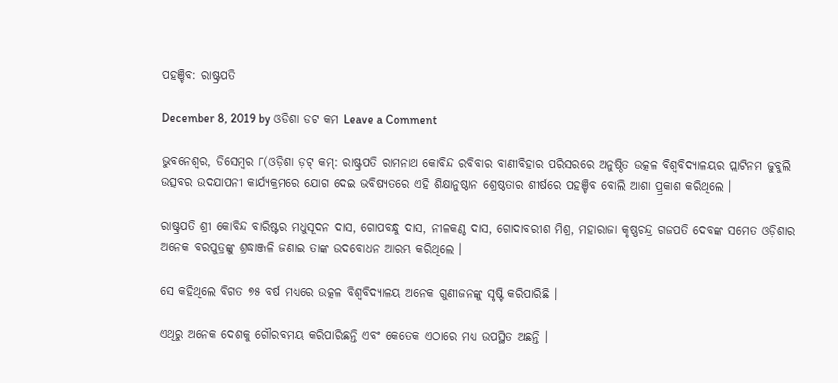ପହଞ୍ଚିବ: ରାଷ୍ଟ୍ରପତି

December 8, 2019 by ଓଡିଶା ଡଟ କମ Leave a Comment

ଭୁବନେଶ୍ୱର, ଡିସେମ୍ବର ୮(ଓଡ଼ିଶା ଡ଼ଟ୍ କମ୍: ରାଷ୍ଟ୍ରପତି ରାମନାଥ କୋବିନ୍ଦ ରବିବାର ବାଣୀବିହାର ପରିସରରେ ଅନୁଷ୍ଠିତ ଉତ୍କଳ ବିଶ୍ୱବିଦ୍ୟାଳୟର ପ୍ଲାଟିନମ ଜୁବୁଲି ଉତ୍ସବର ଉଦଯାପନୀ କାର୍ଯ୍ୟକ୍ରମରେ ଯୋଗ ଦେଇ ଭବିଷ୍ୟତରେ ଏହି ଶିକ୍ଷାନୁଷ୍ଠାନ ଶ୍ରେଷ୍ଠତାର ଶୀର୍ଷରେ ପହଞ୍ଚିବ ବୋଲି ଆଶା ପ୍ର୍ରକାଶ କରିଥିଲେ ।

ରାଷ୍ଟ୍ରପତି ଶ୍ରୀ କୋବିନ୍ଦ ବାରିଷ୍ଟର ମଧୁସୂଦନ ଦାସ, ଗୋପବନ୍ଧୁ ଦାସ, ନୀଳକଣ୍ଠ ଦାସ, ଗୋଦାବରୀଶ ମିଶ୍ର, ମହାରାଜା କୃଷ୍ଣଚନ୍ଦ୍ର ଗଜପତି ଦେବଙ୍କ ସମେତ ଓଡ଼ିଶାର ଅନେକ ବରପୁତ୍ରଙ୍କୁ ଶ୍ରଦ୍ଧାଞ୍ଜଳି ଜଣାଇ ତାଙ୍କ ଉଦବୋଧନ ଆରମ୍ଭ କରିଥିଲେ ।

ସେ କହିଥିଲେ ବିଗତ ୭୫ ବର୍ଷ ମଧ୍ୟରେ ଉତ୍କଳ ବିଶ୍ୱବିଦ୍ୟାଳୟ ଅନେକ ଗୁଣୀଜନଙ୍କୁ ସୃଷ୍ଟି କରିପାରିଛି ।

ଏଥିରୁ ଅନେକ ଦେଶକୁ ଗୌରବମୟ କରିପାରିଛନ୍ତି ଏବଂ କେତେକ ଏଠାରେ ମଧ୍ୟ ଉପସ୍ଥିତ ଅଛନ୍ତି ।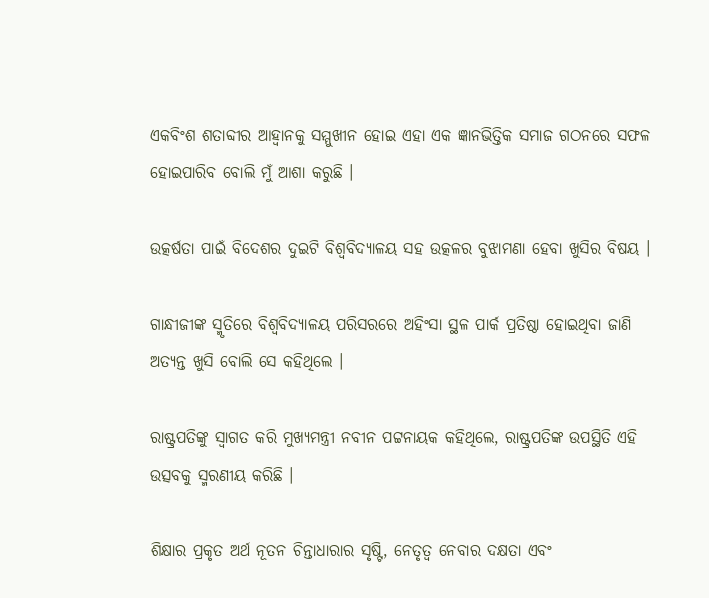ଏକବିଂଶ ଶତାବ୍ଦୀର ଆହ୍ୱାନକୁ ସମ୍ମୁଖୀନ ହୋଇ ଏହା ଏକ ଜ୍ଞାନଭିତ୍ତିକ ସମାଜ ଗଠନରେ ସଫଳ ହୋଇପାରିବ ବୋଲି ମୁଁ ଆଶା କରୁଛି ।

ଉତ୍କର୍ଷତା ପାଇଁ ବିଦେଶର ଦୁଇଟି ବିଶ୍ୱବିଦ୍ୟାଳୟ ସହ ଉତ୍କଳର ବୁଝାମଣା ହେବା ଖୁସିର ବିଷୟ ।

ଗାନ୍ଧୀଜୀଙ୍କ ସ୍ମୃତିରେ ବିଶ୍ୱବିଦ୍ୟାଳୟ ପରିସରରେ ଅହିଂସା ସ୍ଥଳ ପାର୍କ ପ୍ରତିଷ୍ଠା ହୋଇଥିବା ଜାଣି ଅତ୍ୟନ୍ତ ଖୁସି ବୋଲି ସେ କହିଥିଲେ ।

ରାଷ୍ଟ୍ରପତିଙ୍କୁ ସ୍ୱାଗତ କରି ମୁଖ୍ୟମନ୍ତ୍ରୀ ନବୀନ ପଟ୍ଟନାୟକ କହିଥିଲେ, ରାଷ୍ଟ୍ରପତିଙ୍କ ଉପସ୍ଥିତି ଏହି ଉତ୍ସବକୁ ସ୍ମରଣୀୟ କରିଛି ।

ଶିକ୍ଷାର ପ୍ରକୃତ ଅର୍ଥ ନୂତନ ଚିନ୍ତାଧାରାର ସୃଷ୍ଟି, ନେତୃତ୍ୱ ନେବାର ଦକ୍ଷତା ଏବଂ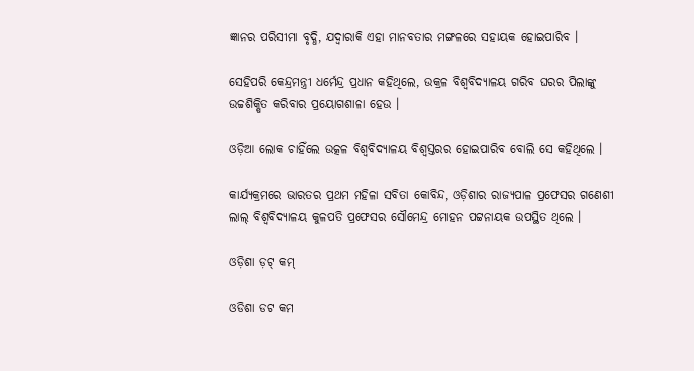ଜ୍ଞାନର ପରିସୀମା ବୃଦ୍ଧି, ଯଦ୍ୱାରାକି ଏହା ମାନବତାର ମଙ୍ଗଳରେ ସହାୟକ ହୋଇପାରିବ ।

ସେହିପରି କେନ୍ଦ୍ରମନ୍ତ୍ରୀ ଧର୍ମେନ୍ଦ୍ର ପ୍ରଧାନ କହିଥିଲେ, ଉକ୍ରଳ ବିଶ୍ୱବିଦ୍ୟାଳୟ ଗରିବ ଘରର ପିଲାଙ୍କୁ ଉଚ୍ଚଶିକ୍ଷିତ କରିବାର ପ୍ରୟୋଗଶାଳା ହେଉ ।

ଓଡ଼ିଆ ଲୋକ ଚାହିଁଲେ ଉତ୍କଳ ବିଶ୍ୱବିଦ୍ୟାଳୟ ବିଶ୍ୱସ୍ତରର ହୋଇପାରିବ ବୋଲି ସେ କହିଥିଲେ ।

କାର୍ଯ୍ୟକ୍ରମରେ ଭାରତର ପ୍ରଥମ ମହିଳା ସବିତା କୋବିନ୍ଦ, ଓଡ଼ିଶାର ରାଜ୍ୟପାଳ ପ୍ରଫେସର ଗଣେଶୀ ଲାଲ୍ ବିଶ୍ୱବିଦ୍ୟାଳୟ କୁଳପତି ପ୍ରଫେସର ସୌମେନ୍ଦ୍ର ମୋହନ ପଟ୍ଟନାୟକ ଉପସ୍ଥିତ ଥିଲେ ।

ଓଡ଼ିଶା ଡ଼ଟ୍ କମ୍

ଓଡିଶା ଡଟ କମ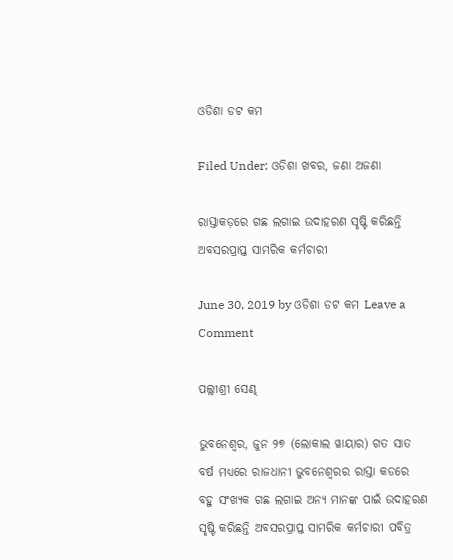ଓଡିଶା ଡଟ କମ

Filed Under: ଓଡିଶା ଖବର, ଜଣା ଅଜଣା

ରାସ୍ତାକଡ଼ରେ ଗଛ ଲଗାଇ ଉଦାହରଣ ସୃଷ୍ଟି କରିଛନ୍ତି ଅବସରପ୍ରାପ୍ତ ସାମରିକ କର୍ମଚାରୀ

June 30, 2019 by ଓଡିଶା ଡଟ କମ Leave a Comment

ପଲ୍ଲୀଶ୍ରୀ ସେଣ୍ଢ

ଭୁବନେଶ୍ୱର, ଜୁନ ୨୭ (ଲୋକାଲ ୱାୟାର) ଗତ ସାତ ବର୍ଷ ମଧ୍ୟରେ ରାଜଧାନୀ ଭୁବନେଶ୍ବରର ରାସ୍ତା କଡରେ ବହୁ ସଂଖ୍ୟକ ଗଛ ଲଗାଇ ଅନ୍ୟ ମାନଙ୍କ ପାଇଁ ଉଦାହରଣ ସୃଷ୍ଟି କରିଛନ୍ତି ଅବସରପ୍ରାପ୍ତ ସାମରିକ କର୍ମଚାରୀ ପବିତ୍ର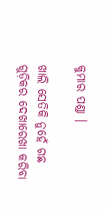କୁମାର ପଣ୍ଡା ।

ଖାଲି ସେତିକି ନୁହେଁ ଗଛ ଗୁଡ଼ିକର ଦେଖାରେଖା କରିବା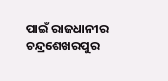ପାଇଁ ରାଜଧାନୀର ଚନ୍ଦ୍ରଶେଖରପୁର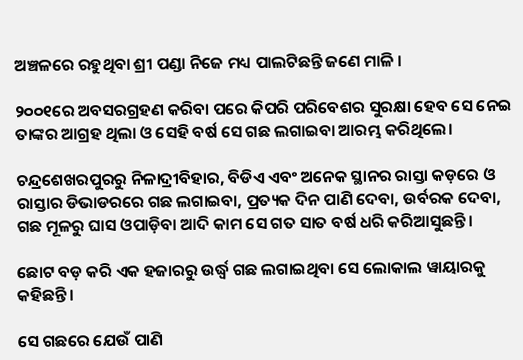ଅଞ୍ଚଳରେ ରହୁଥିବା ଶ୍ରୀ ପଣ୍ଡା ନିଜେ ମଧ୍ୟ ପାଲଟିଛନ୍ତି ଜଣେ ମାଳି ।

୨୦୦୧ରେ ଅବସରଗ୍ରହଣ କରିବା ପରେ କିପରି ପରିବେଶର ସୁରକ୍ଷା ହେବ ସେ ନେଇ ତାଙ୍କର ଆଗ୍ରହ ଥିଲା ଓ ସେହି ବର୍ଷ ସେ ଗଛ ଲଗାଇବା ଆରମ୍ଭ କରିଥିଲେ।

ଚନ୍ଦ୍ରଶେଖରପୁରରୁ ନିଳାଦ୍ରୀବିହାର, ବିଡିଏ ଏବଂ ଅନେକ ସ୍ଥାନର ରାସ୍ତା କଡ଼ରେ ଓ ରାସ୍ତାର ଡିଭାଡରରେ ଗଛ ଲଗାଇବା, ପ୍ରତ୍ୟକ ଦିନ ପାଣି ଦେବା, ଉର୍ବରକ ଦେବା, ଗଛ ମୂଳରୁ ଘାସ ଓପାଡ଼ିବା ଆଦି କାମ ସେ ଗତ ସାତ ବର୍ଷ ଧରି କରିଆସୁଛନ୍ତି।

ଛୋଟ ବଡ଼ କରି ଏକ ହଜାରରୁ ଉର୍ଦ୍ଧ୍ଵ ଗଛ ଲଗାଇଥିବା ସେ ଲୋକାଲ ୱାୟାରକୁ କହିଛନ୍ତି।

ସେ ଗଛରେ ଯେଉଁ ପାଣି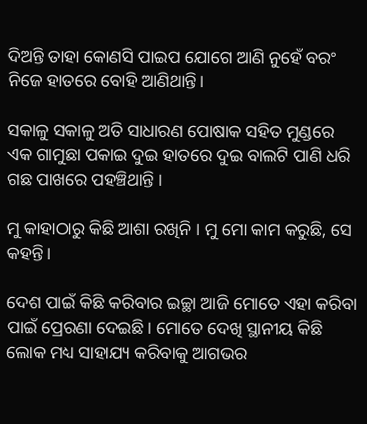ଦିଅନ୍ତି ତାହା କୋଣସି ପାଇପ ଯୋଗେ ଆଣି ନୁହେଁ ବରଂ ନିଜେ ହାତରେ ବୋହି ଆଣିଥାନ୍ତି।

ସକାଳୁ ସକାଳୁ ଅତି ସାଧାରଣ ପୋଷାକ ସହିତ ମୁଣ୍ଡରେ ଏକ ଗାମୁଛା ପକାଇ ଦୁଇ ହାତରେ ଦୁଇ ବାଲଟି ପାଣି ଧରି ଗଛ ପାଖରେ ପହଞ୍ଚିଥାନ୍ତି ।

ମୁ କାହାଠାରୁ କିଛି ଆଶା ରଖିନି । ମୁ ମୋ କାମ କରୁଛି, ସେ କହନ୍ତି।

ଦେଶ ପାଇଁ କିଛି କରିବାର ଇଚ୍ଛା ଆଜି ମୋତେ ଏହା କରିବା ପାଇଁ ପ୍ରେରଣା ଦେଇଛି। ମୋତେ ଦେଖି ସ୍ଥାନୀୟ କିଛି ଲୋକ ମଧ୍ୟ ସାହାଯ୍ୟ କରିବାକୁ ଆଗଭର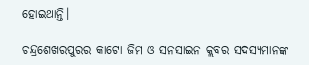ହୋଇଥାନ୍ତି।

ଚନ୍ଦ୍ରଶେଖରପୁରର କାଟୋ ଜିମ ଓ ସନସାଇନ କ୍ଲବର ସଦସ୍ୟମାନଙ୍କ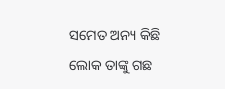ସମେତ ଅନ୍ୟ କିଛି ଲୋକ ତାଙ୍କୁ ଗଛ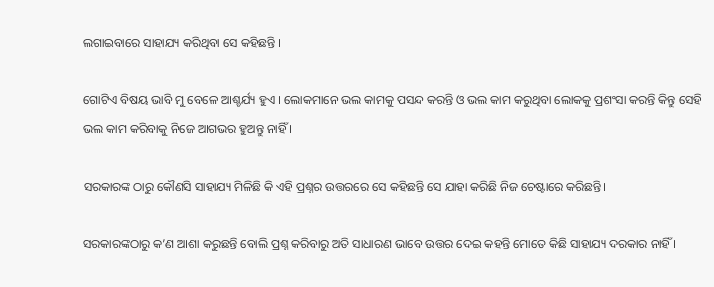ଲଗାଇବାରେ ସାହାଯ୍ୟ କରିଥିବା ସେ କହିଛନ୍ତି ।

ଗୋଟିଏ ବିଷୟ ଭାବି ମୁ ବେଳେ ଆଶ୍ଚର୍ଯ୍ୟ ହୁଏ । ଲୋକମାନେ ଭଲ କାମକୁ ପସନ୍ଦ କରନ୍ତି ଓ ଭଲ କାମ କରୁଥିବା ଲୋକକୁ ପ୍ରଶଂସା କରନ୍ତି କିନ୍ତୁ ସେହି ଭଲ କାମ କରିବାକୁ ନିଜେ ଆଗଭର ହୁଅନ୍ତୁ ନାହିଁ ।

ସରକାରଙ୍କ ଠାରୁ କୌଣସି ସାହାଯ୍ୟ ମିଳିଛି କି ଏହି ପ୍ରଶ୍ନର ଉତ୍ତରରେ ସେ କହିଛନ୍ତି ସେ ଯାହା କରିଛି ନିଜ ଚେଷ୍ଟାରେ କରିଛନ୍ତି।

ସରକାରଙ୍କଠାରୁ କ’ଣ ଆଶା କରୁଛନ୍ତି ବୋଲି ପ୍ରଶ୍ନ କରିବାରୁ ଅତି ସାଧାରଣ ଭାବେ ଉତ୍ତର ଦେଇ କହନ୍ତି ମୋତେ କିଛି ସାହାଯ୍ୟ ଦରକାର ନାହିଁ ।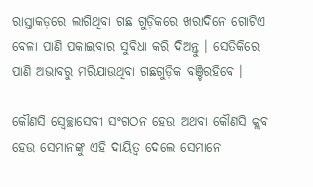ରାସ୍ତାକଡ଼ରେ ଲାଗିଥିବା ଗଛ ଗୁଡ଼ିକରେ ଖରାଦିନେ ଗୋଟିଏ ବେଳା ପାଣି ପକାଇବାର ସୁବିଧା କରି ଦିଅନ୍ତୁ । ସେତିକିରେ ପାଣି ଅଭାବରୁ ମରିଯାଉଥିବା ଗଛଗୁଡ଼ିକ ବଞ୍ଚିରହିବେ ।

କୌଣସି ସ୍ଵେଚ୍ଛାସେବୀ ସଂଗଠନ ହେଉ ଅଥବା କୌଣସି କ୍ଲବ ହେଉ ସେମାନଙ୍କୁ ଏହି ଦାୟିତ୍ଵ ଦେଲେ ସେମାନେ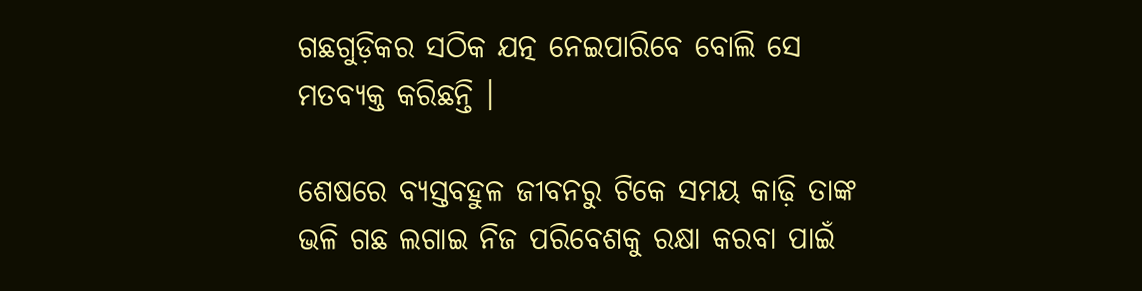ଗଛଗୁଡ଼ିକର ସଠିକ ଯତ୍ନ ନେଇପାରିବେ ବୋଲି ସେ ମତବ୍ୟକ୍ତ କରିଛନ୍ତି ।

ଶେଷରେ ବ୍ୟସ୍ତବହୁଳ ଜୀବନରୁ ଟିକେ ସମୟ କାଢ଼ି ତାଙ୍କ ଭଳି ଗଛ ଲଗାଇ ନିଜ ପରିବେଶକୁ ରକ୍ଷା କରବା ପାଇଁ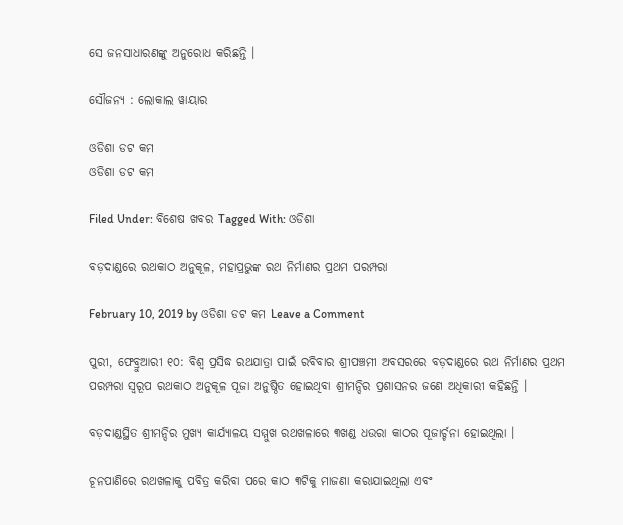ସେ ଜନସାଧାରଣଙ୍କୁ ଅନୁରୋଧ କରିଛନ୍ତି ।

ସୌଜନ୍ୟ : ଲୋକାଲ ୱାୟାର

ଓଡିଶା ଡଟ କମ
ଓଡିଶା ଡଟ କମ

Filed Under: ବିଶେଷ ଖବର Tagged With: ଓଡିଶା

ବଡ଼ଦାଣ୍ଡରେ ରଥକାଠ ଅନୁକୂଳ, ମହାପ୍ରଭୁଙ୍କ ରଥ ନିର୍ମାଣର ପ୍ରଥମ ପରମ୍ପରା

February 10, 2019 by ଓଡିଶା ଡଟ କମ Leave a Comment

ପୁରୀ, ଫେବ୍ରୁଆରୀ ୧୦: ବିଶ୍ୱ ପ୍ରସିଦ୍ଧ ରଥଯାତ୍ରା ପାଇଁ ରବିବାର ଶ୍ରୀପଞ୍ଚମୀ ଅବସରରେ ବଡ଼ଦାଣ୍ଡରେ ରଥ ନିର୍ମାଣର ପ୍ରଥମ ପରମ୍ପରା ସ୍ୱରୂପ ରଥକାଠ ଅନୁକୂଳ ପୂଜା ଅନୁଷ୍ଠିତ ହୋଇଥିବା ଶ୍ରୀମନ୍ଦିର ପ୍ରଶାସନର ଜଣେ ଅଧିକାରୀ କହିଛନ୍ତି ।

ବଡ଼ଦାଣ୍ଡସ୍ଥିତ ଶ୍ରୀମନ୍ଦିର ମୁଖ୍ୟ କାର୍ଯ୍ୟାଳୟ ସମ୍ମୁଖ ରଥଖଳାରେ ୩ଖଣ୍ଡ ଧଉରା କାଠର ପୂଜାର୍ଚ୍ଚନା ହୋଇଥିଲା ।

ଚୂନପାଣିରେ ରଥଖଳାକୁ ପବିତ୍ର କରିବା ପରେ କାଠ ୩ଟିକୁ ମାଜଣା କରାଯାଇଥିଲା ଏବଂ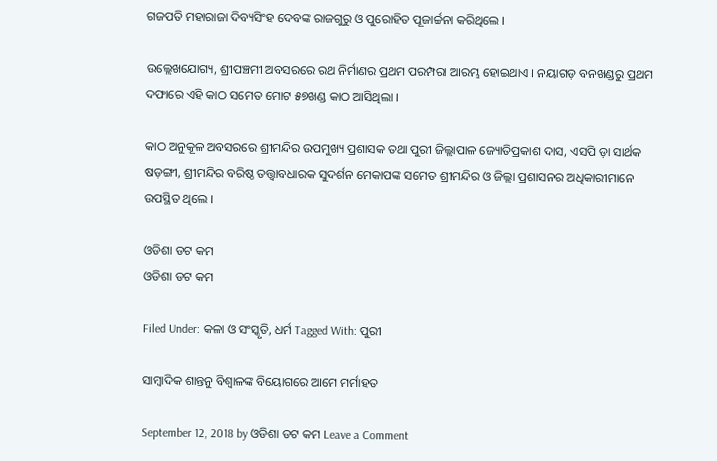ଗଜପତି ମହାରାଜା ଦିବ୍ୟସିଂହ ଦେବଙ୍କ ରାଜଗୁରୁ ଓ ପୁରୋହିତ ପୂଜାର୍ଚ୍ଚନା କରିଥିଲେ ।

ଉଲ୍ଲେଖଯୋଗ୍ୟ, ଶ୍ରୀପଞ୍ଚମୀ ଅବସରରେ ରଥ ନିର୍ମାଣର ପ୍ରଥମ ପରମ୍ପରା ଆରମ୍ଭ ହୋଇଥାଏ । ନୟାଗଡ଼ ବନଖଣ୍ଡରୁ ପ୍ରଥମ ଦଫାରେ ଏହି କାଠ ସମେତ ମୋଟ ୫୭ଖଣ୍ଡ କାଠ ଆସିଥିଲା ।

କାଠ ଅନୁକୂଳ ଅବସରରେ ଶ୍ରୀମନ୍ଦିର ଉପମୁଖ୍ୟ ପ୍ରଶାସକ ତଥା ପୁରୀ ଜିଲ୍ଲାପାଳ ଜ୍ୟୋତିପ୍ରକାଶ ଦାସ, ଏସପି ଡ଼ା ସାର୍ଥକ ଷଡ଼ଙ୍ଗୀ, ଶ୍ରୀମନ୍ଦିର ବରିଷ୍ଠ ତତ୍ତ୍ୱାବଧାରକ ସୁଦର୍ଶନ ମେକାପଙ୍କ ସମେତ ଶ୍ରୀମନ୍ଦିର ଓ ଜିଲ୍ଲା ପ୍ରଶାସନର ଅଧିକାରୀମାନେ ଉପସ୍ଥିତ ଥିଲେ ।

ଓଡିଶା ଡଟ କମ
ଓଡିଶା ଡଟ କମ

Filed Under: କଳା ଓ ସଂସ୍କୃତି, ଧର୍ମ Tagged With: ପୁରୀ

ସାମ୍ବାଦିକ ଶାନ୍ତନୁ ବିଶ୍ଵାଳଙ୍କ ବିୟୋଗରେ ଆମେ ମର୍ମାହତ

September 12, 2018 by ଓଡିଶା ଡଟ କମ Leave a Comment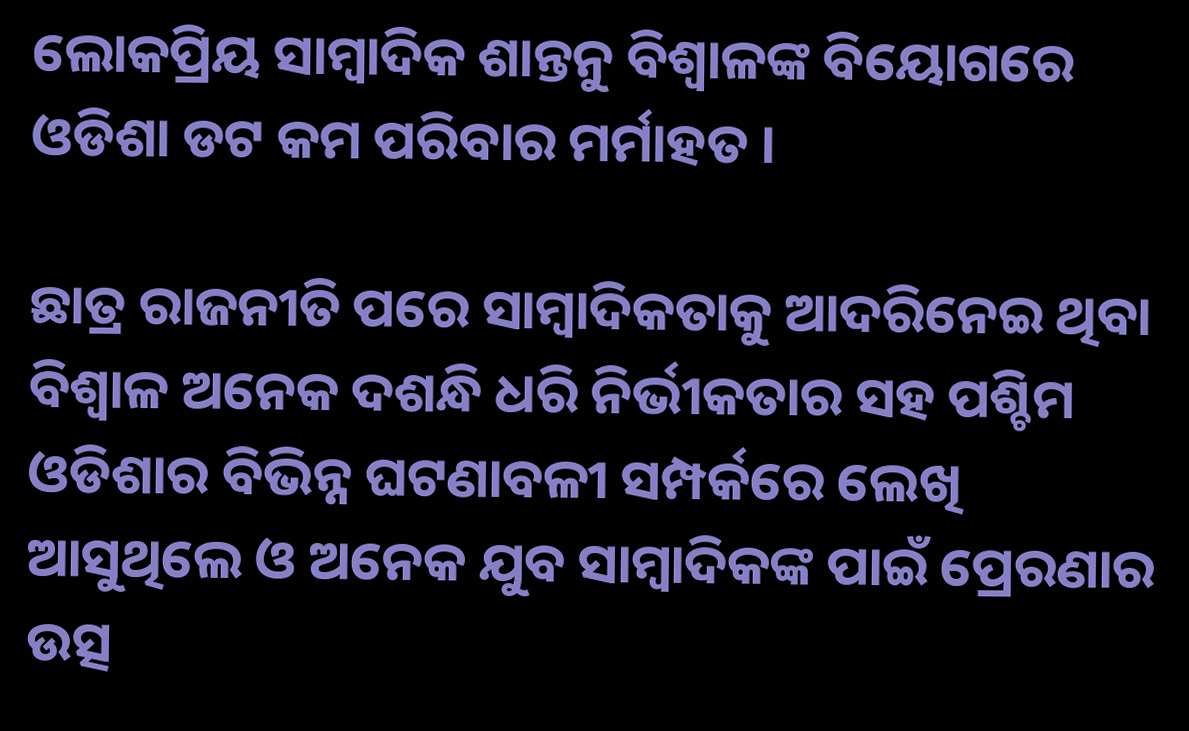ଲୋକପ୍ରିୟ ସାମ୍ବାଦିକ ଶାନ୍ତନୁ ବିଶ୍ଵାଳଙ୍କ ବିୟୋଗରେ ଓଡିଶା ଡଟ କମ ପରିବାର ମର୍ମାହତ ।

ଛାତ୍ର ରାଜନୀତି ପରେ ସାମ୍ବାଦିକତାକୁ ଆଦରିନେଇ ଥିବା ବିଶ୍ଵାଳ ଅନେକ ଦଶନ୍ଧି ଧରି ନିର୍ଭୀକତାର ସହ ପଶ୍ଚିମ ଓଡିଶାର ବିଭିନ୍ନ ଘଟଣାବଳୀ ସମ୍ପର୍କରେ ଲେଖି ଆସୁଥିଲେ ଓ ଅନେକ ଯୁବ ସାମ୍ବାଦିକଙ୍କ ପାଇଁ ପ୍ରେରଣାର ଉତ୍ସ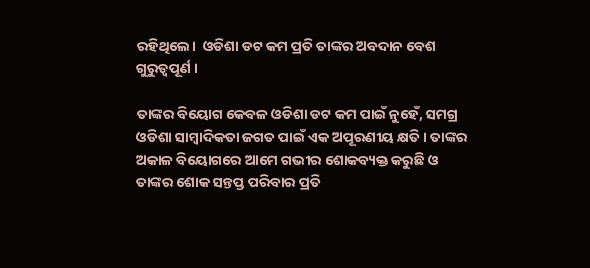ରହିଥିଲେ।  ଓଡିଶା ଡଟ କମ ପ୍ରତି ତାଙ୍କର ଅବଦାନ ବେଶ ଗୁରୁତ୍ଵପୂର୍ଣ ।

ତାଙ୍କର ବିୟୋଗ କେବଳ ଓଡିଶା ଡଟ କମ ପାଇଁ ନୁହେଁ, ସମଗ୍ର ଓଡିଶା ସାମ୍ବାଦିକତା ଜଗତ ପାଇଁ ଏକ ଅପୂରଣୀୟ କ୍ଷତି । ତାଙ୍କର ଅକାଳ ବିୟୋଗରେ ଆମେ ଗଭୀର ଶୋକବ୍ୟକ୍ତ କରୁଛି ଓ ତାଙ୍କର ଶୋକ ସନ୍ତପ୍ତ ପରିବାର ପ୍ରତି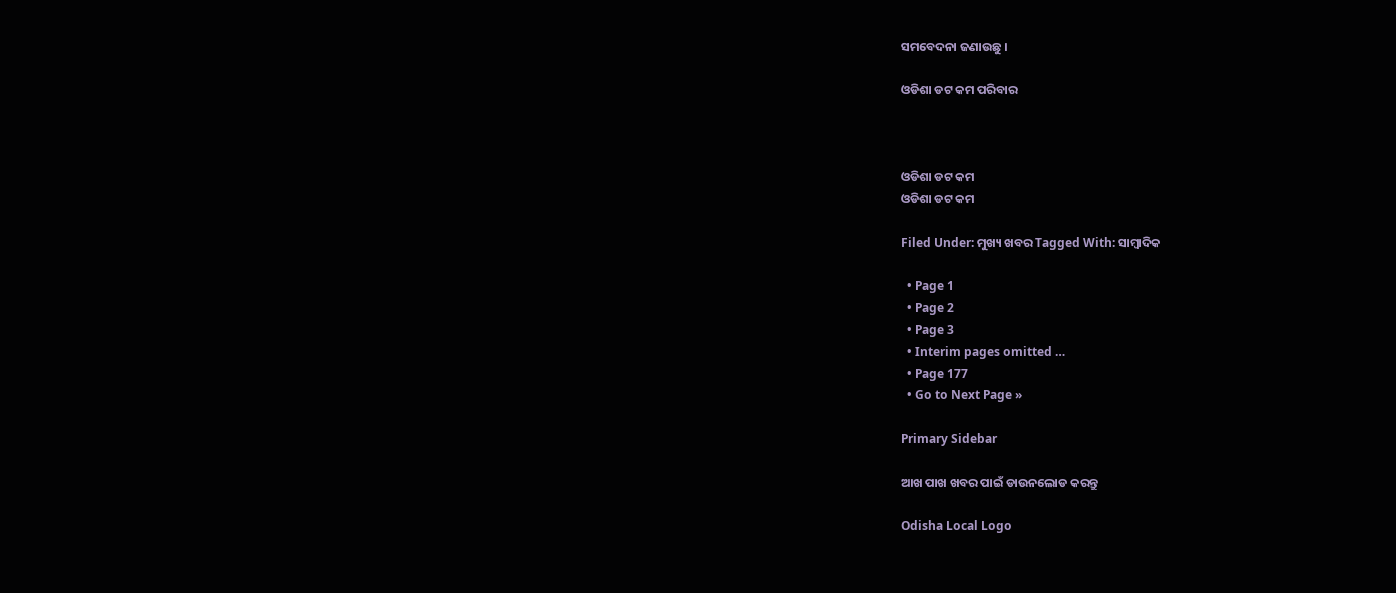ସମବେଦନା ଜଣାଉଛୁ ।

ଓଡିଶା ଡଟ କମ ପରିବାର



ଓଡିଶା ଡଟ କମ
ଓଡିଶା ଡଟ କମ

Filed Under: ମୁଖ୍ୟ ଖବର Tagged With: ସାମ୍ବାଦିକ

  • Page 1
  • Page 2
  • Page 3
  • Interim pages omitted …
  • Page 177
  • Go to Next Page »

Primary Sidebar

ଆଖ ପାଖ ଖବର ପାଇଁ ଡାଉନଲୋଡ କରନ୍ତୁ

Odisha Local Logo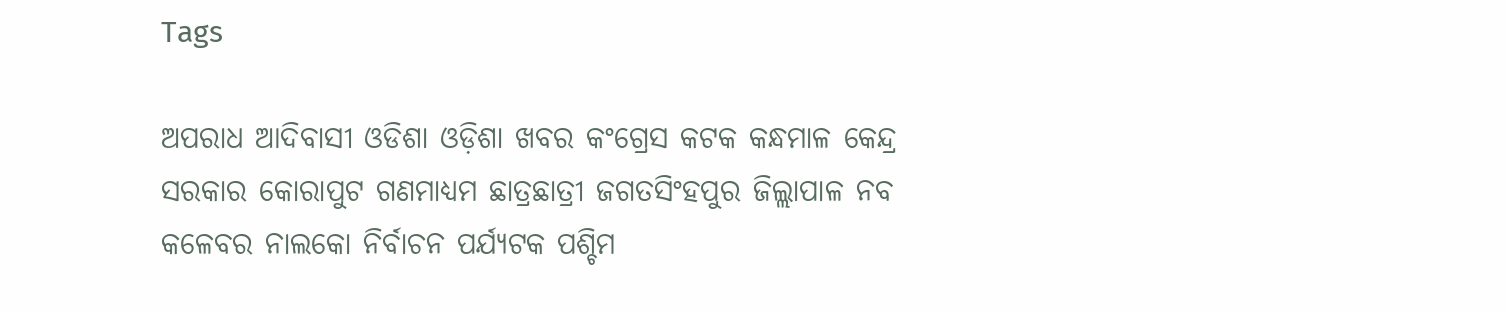Tags

ଅପରାଧ ଆଦିବାସୀ ଓଡିଶା ଓଡ଼ିଶା ଖବର କଂଗ୍ରେସ କଟକ କନ୍ଧମାଳ କେନ୍ଦ୍ର ସରକାର କୋରାପୁଟ ଗଣମାଧ୍ୟମ ଛାତ୍ରଛାତ୍ରୀ ଜଗତସିଂହପୁର ଜିଲ୍ଲାପାଳ ନବ କଳେବର ନାଲକୋ ନିର୍ବାଚନ ପର୍ଯ୍ୟଟକ ପଶ୍ଚିମ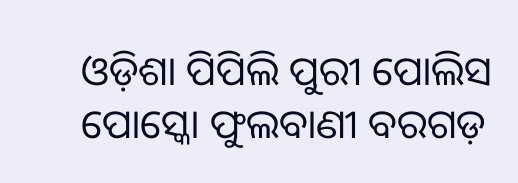ଓଡ଼ିଶା ପିପିଲି ପୁରୀ ପୋଲିସ ପୋସ୍କୋ ଫୁଲବାଣୀ ବରଗଡ଼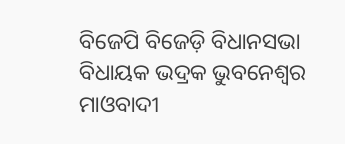ବିଜେପି ବିଜେଡ଼ି ବିଧାନସଭା ବିଧାୟକ ଭଦ୍ରକ ଭୁବନେଶ୍ୱର ମାଓବାଦୀ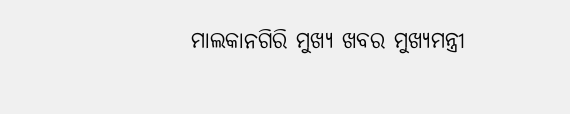ମାଲକାନଗିରି ମୁଖ୍ୟ ଖବର ମୁଖ୍ୟମନ୍ତ୍ରୀ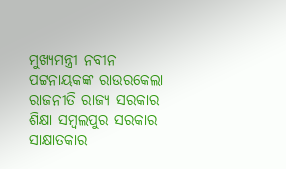ମୁଖ୍ୟମନ୍ତ୍ରୀ ନବୀନ ପଟ୍ଟନାୟକଙ୍କ ରାଉରକେଲା ରାଜନୀତି ରାଜ୍ୟ ସରକାର ଶିକ୍ଷା ସମ୍ବଲପୁର ସରକାର ସାକ୍ଷାତକାର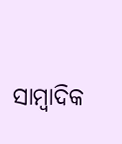ସାମ୍ବାଦିକ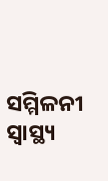ସମ୍ମିଳନୀ ସ୍ୱାସ୍ଥ୍ୟ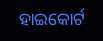ହାଇକୋର୍ଟ